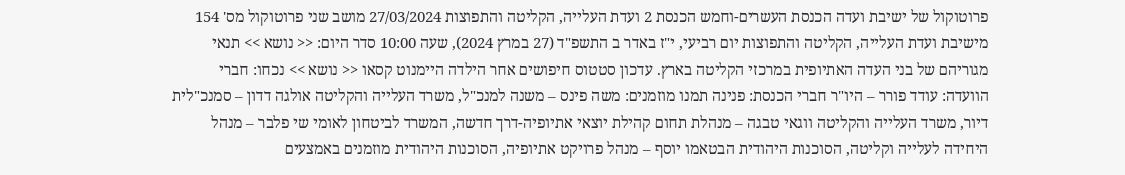פרוטוקול של ישיבת ועדה הכנסת העשרים-וחמש הכנסת 2 ועדת העלייה, הקליטה והתפוצות 27/03/2024 מושב שני פרוטוקול מס' 154 מישיבת ועדת העלייה, הקליטה והתפוצות יום רביעי, י"ז באדר ב התשפ"ד (27 במרץ 2024), שעה 10:00 סדר היום: << נושא >> תנאי מגוריהם של בני העדה האתיופית במרכזי הקליטה בארץ. עדכון סטטוס חיפושים אחר הילדה היימנוט קסאו << נושא >> נכחו: חברי הוועדה: עודד פורר – היו"ר חברי הכנסת: פנינה תמנו מוזמנים: משה פינס – משנה למנכ"ל, משרד העלייה והקליטה אולגה דדון – סמנכ"לית דיור, משרד העלייה והקליטה ווגאי טבגה – מנהלת תחום קהילת יוצאי אתיופיה-דרך חדשה, המשרד לביטחון לאומי שי פלבר – מנהל היחידה לעלייה וקליטה, הסוכנות היהודית הבטאמו יוסף – מנהל פרויקט אתיופיה, הסוכנות היהודית מוזמנים באמצעים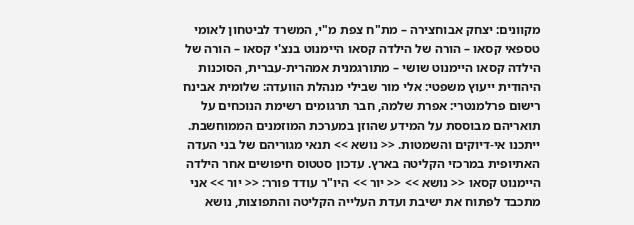מקוונים: יצחק אבוחצירה – מת"ח צפת מ"י, המשרד לביטחון לאומי טספאי קסאו – הורה של הילדה קסאו היימנוט בנצ'י קסאו – הורה של הילדה קסאו היימנוט שושי – מתורגמנית אמהרית-עברית, הסוכנות היהודית ייעוץ משפטי: אלי מור שבילי מנהלת הוועדה: שלומית אבינח רישום פרלמנטרי: אפרת שלמה, חבר תרגומים רשימת הנוכחים על תואריהם מבוססת על המידע שהוזן במערכת המוזמנים הממוחשבת. ייתכנו אי-דיוקים והשמטות. << נושא >> תנאי מגוריהם של בני העדה האתיופית במרכזי הקליטה בארץ. עדכון סטטוס חיפושים אחר הילדה היימנוט קסאו << נושא >> << יור >> היו"ר עודד פורר: << יור >> אני מתכבד לפתוח את ישיבת ועדת העלייה הקליטה והתפוצות, נושא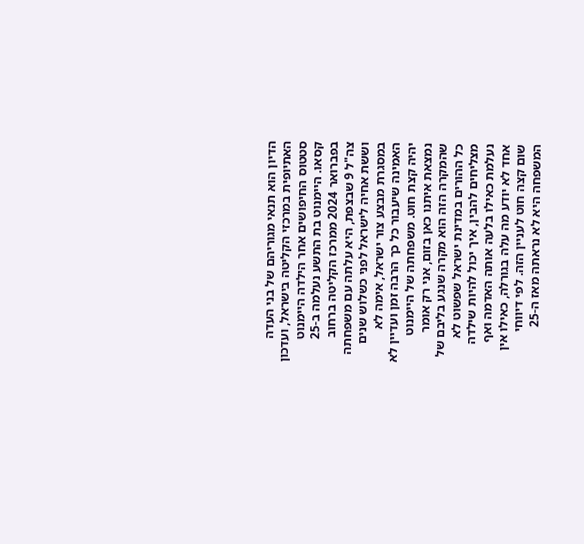הדיון הוא תנאי מגוריהם של בני העדה האתיופית במרכזי הקליטה בישראל, ועדכון סטטוס החיפושים אחר הילדה היימנוט קסאו. היימנוט בת התשע נעלמה ב-25 בפברואר 2024 ממרכז הקליטה ברחוב צה"ל 9 שבצפת, היא עלתה עם משפחתה וששת אחיה לישראל לפני כשלוש שנים במסגרת מבצע צור ישראל, אימה לא האמינה שיעבור כל כך הרבה זמן ועדיין לא יהיה קצת חוט. משפחתה של היימנוט נמצאת איתנו כאן בזום, אני רק אומר שהמקרה הזה הוא מקרה שנגע בליבם של כל ההורים במדינת ישראל שפשוט לא מצליחים להבין, איך יכול להיות שילדה נעלמת כאילו בלעה אותה האדמה ואף אחד לא יודע מה עלה בגורלה, כאילו אין שום קצה חוט לעניין הזה. לפי דיווחי המשפחה היא לא נראתה מאז ה-25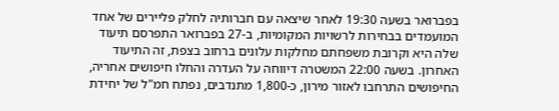בפברואר בשעה 19:30 לאחר שיצאה עם חברותיה לחלק פליירים של אחד המועמדים בבחירות לרשויות המקומיות, ב-27 בפברואר התפרסם תיעוד שלה היא וקרובת משפחתם מחלקות עלונים ברחוב בצפת, זה התיעוד האחרון. בשעה 22:00 המשטרה דיווחה על העדרה והחלו חיפושים אחריה, החיפושים התרחבו לאזור מירון, כ-1,800 מתנדבים, נפתח חמ"ל של יחידת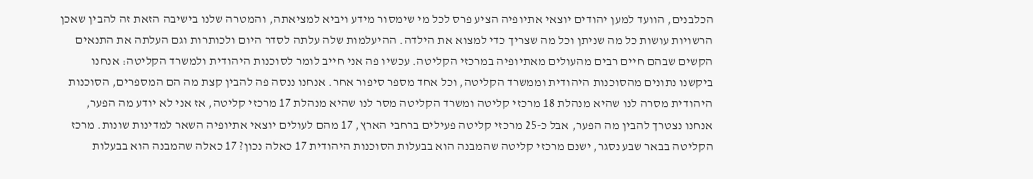הכלבנים, הוועד למען יהודים יוצאי אתיופיה הציע פרס לכל מי שימסור מידע ויביא למציאתה, והמטרה שלנו בישיבה הזאת זה להבין שאכן הרשויות עושות כל מה שניתן וכל מה שצריך כדי למצוא את הילדה. ההיעלמות שלה עלתה לסדר היום ולכותרות וגם העלתה את התנאים הקשים שבהם חיים רבים מהעולים מאתיופיה במרכזי הקליטה. עכשיו פה אני חייב לומר לסוכנות היהודית ולמשרד הקליטה: אנחנו ביקשנו נתונים מהסוכנות היהודית וממשרד הקליטה, וכל אחד מספר סיפור אחר. אנחנו ננסה פה להבין קצת מה הם המספרים, הסוכנות היהודית מסרה לנו שהיא מנהלת 18 מרכזי קליטה ומשרד הקליטה מסר לנו שהיא מנהלת 17 מרכזי קליטה, אז אני לא יודע מה הפער, אנחנו נצטרך להבין מה הפער, אבל כ-25 מרכזי קליטה פעילים ברחבי הארץ, 17 מהם לעולים יוצאי אתיופיה השאר למדינות שונות. מרכז הקליטה בבאר שבע נסגר, ישנם מרכזי קליטה שהמבנה הוא בבעלות הסוכנות היהודית 17 כאלה נכון? 17 כאלה שהמבנה הוא בבעלות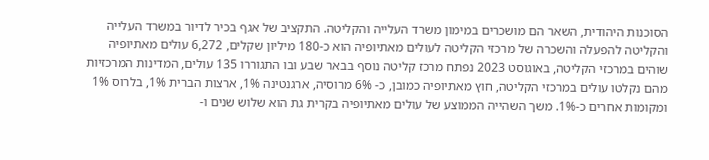הסוכנות היהודית, השאר הם מושכרים במימון משרד העלייה והקליטה. התקציב של אגף בכיר לדיור במשרד העלייה והקליטה להפעלה והשכרה של מרכזי הקליטה לעולים מאתיופיה הוא כ-180 מיליון שקלים, 6,272 עולים מאתיופיה שוהים במרכזי הקליטה, באוגוסט 2023 נפתח מרכז קליטה נוסף בבאר שבע ובו התגוררו 135 עולים, המדינות המרכזיות מהם נקלטו עולים במרכזי הקליטה, חוץ מאתיופיה כמובן, כ- 6% מרוסיה, ארגנטינה 1%, ארצות הברית 1%, בלרוס 1% ומקומות אחרים כ-1%. משך השהייה הממוצע של עולים מאתיופיה בקרית גת הוא שלוש שנים ו-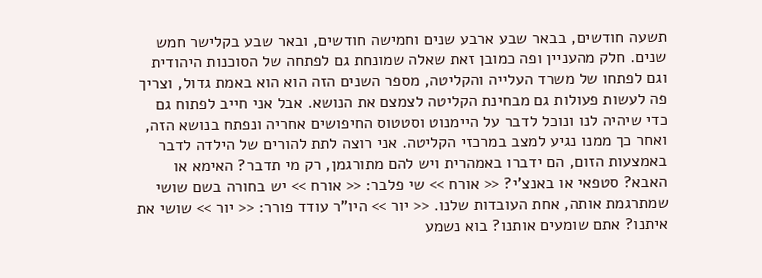תשעה חודשים, בבאר שבע ארבע שנים וחמישה חודשים, ובאר שבע בקלישר חמש שנים. חלק מהעניין ופה כמובן זאת שאלה שמונחת גם לפתחה של הסוכנות היהודית וגם לפתחו של משרד העלייה והקליטה, מספר השנים הזה הוא הוא באמת גדול, וצריך פה לעשות פעולות גם מבחינת הקליטה לצמצם את הנושא. אבל אני חייב לפתוח גם כדי שיהיה לנו ונוכל לדבר על היימנוט וסטטוס החיפושים אחריה ונפתח בנושא הזה, ואחר כך ממנו נגיע למצב במרכזי הקליטה. אני רוצה לתת להורים של הילדה לדבר באמצעות הזום, הם ידברו באמהרית ויש להם מתורגמן, רק מי תדבר? האימא או האבא? סטפאי או באנצ'י? << אורח >> שי פלבר: << אורח >> יש בחורה בשם שושי שמתרגמת אותה, אחת העובדות שלנו. << יור >> היו"ר עודד פורר: << יור >> שושי את איתנו? אתם שומעים אותנו? בוא נשמע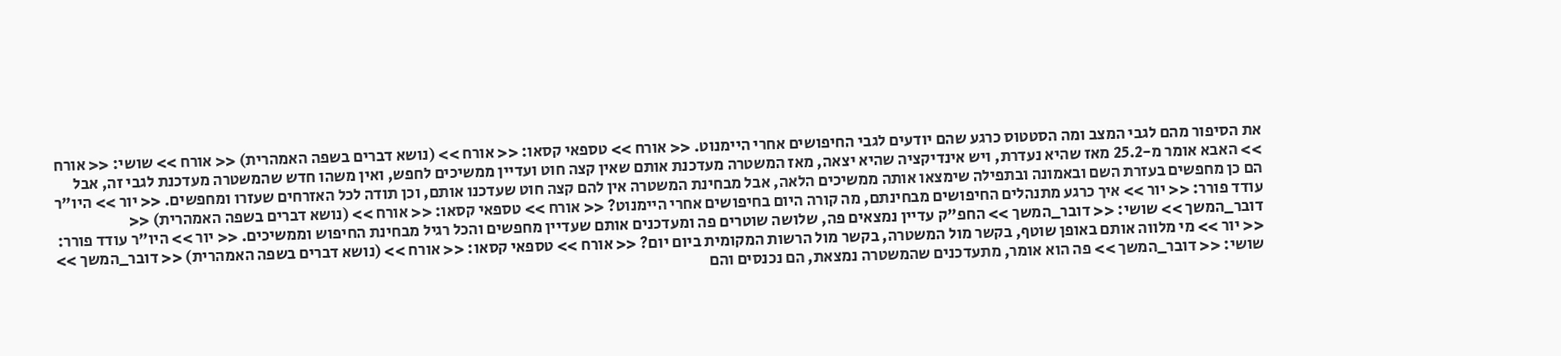את הסיפור מהם לגבי המצב ומה הסטטוס כרגע שהם יודעים לגבי החיפושים אחרי היימנוט. << אורח >> טספאי קסאו: << אורח >> (נושא דברים בשפה האמהרית) << אורח >> שושי: << אורח >> האבא אומר מ-25.2 מאז שהיא נעדרת, ויש אינדיקציה שהיא יצאה, מאז המשטרה מעדכנת אותם שאין קצה חוט ועדיין ממשיכים לחפש, ואין משהו חדש שהמשטרה מעדכנת לגבי זה, אבל הם כן מחפשים בעזרת השם ובאמונה ובתפילה שימצאו אותה ממשיכים הלאה, אבל מבחינת המשטרה אין להם קצה חוט שעדכנו אותם, וכן תודה לכל האזרחים שעזרו ומחפשים. << יור >> היו"ר עודד פורר: << יור >> איך כרגע מתנהלים החיפושים מבחינתם, מה קורה היום בחיפושים אחרי היימנוט? << אורח >> טספאי קסאו: << אורח >> (נושא דברים בשפה האמהרית) << דובר_המשך >> שושי: << דובר_המשך >> החפ"ק עדיין נמצאים פה, שלושה שוטרים פה ומעדכנים אותם שעדיין מחפשים והכל רגיל מבחינת החיפוש וממשיכים. << יור >> היו"ר עודד פורר: << יור >> מי מלווה אותם באופן שוטף, בקשר מול המשטרה, בקשר מול הרשות המקומית ביום יום? << אורח >> טספאי קסאו: << אורח >> (נושא דברים בשפה האמהרית) << דובר_המשך >> שושי: << דובר_המשך >> פה הוא אומר, מתעדכנים שהמשטרה נמצאת, הם נכנסים והם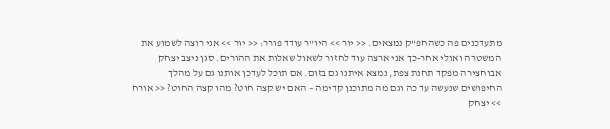מתעדכנים פה כשהחפ"ק נמצאים. << יור >> היו"ר עודד פורר: << יור >> אני רוצה לשמוע את המשטרה ואולי אחר-כך אני ארצה עוד לחזור לשאול שאלות את ההורים. סגן ניצב יצחק אבוחצירה מפקד תחנת צפת, נמצא איתנו גם בזום. אם תוכל לעדכן אותנו גם על מהלך החיפושים שנעשה עד כה וגם מה מתוכנן קדימה – האם יש קצה חוט? מהו קצה החוט? << אורח >> יצחק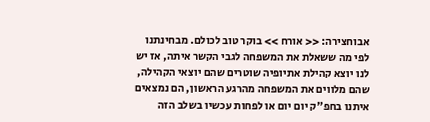אבוחצירה: << אורח >> בוקר טוב לכולם. מבחינתנו לפי מה ששאלת את המשפחה לגבי הקשר איתה, אז יש לנו יוצא קהילת אתיופיה שוטרים שהם יוצאי הקהילה, שהם מלווים את המשפחה מהרגע הראשון, הם נמצאים איתנו בחפ"ק יום יום או לפחות עכשיו בשלב הזה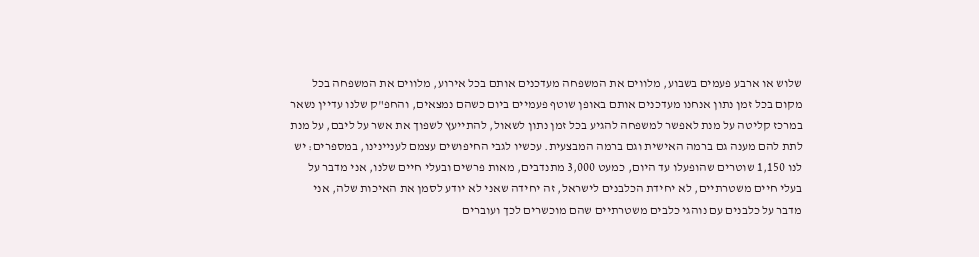שלוש או ארבע פעמים בשבוע, מלווים את המשפחה מעדכנים אותם בכל אירוע, מלווים את המשפחה בכל מקום בכל זמן נתון אנחנו מעדכנים אותם באופן שוטף פעמיים ביום כשהם נמצאים, והחפ"ק שלנו עדיין נשאר במרכז קליטה על מנת לאפשר למשפחה להגיע בכל זמן נתון לשאול, להתייעץ לשפוך את אשר על ליבם, על מנת לתת להם מענה גם ברמה האישית וגם ברמה המבצעית. עכשיו לגבי החיפושים עצמם לעניינינו, במספרים: יש לנו 1,150 שוטרים שהופעלו עד היום, כמעט 3,000 מתנדבים, מאות פרשים ובעלי חיים שלנו, אני מדבר על בעלי חיים משטרתיים, לא יחידת הכלבנים לישראל, זה יחידה שאני לא יודע לסמן את האיכות שלה, אני מדבר על כלבנים עם נוהגי כלבים משטרתיים שהם מוכשרים לכך ועוברים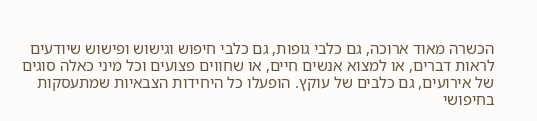הכשרה מאוד ארוכה, גם כלבי גופות, גם כלבי חיפוש וגישוש ופישוש שיודעים לראות דברים, או למצוא אנשים חיים, או שחווים פצועים וכל מיני כאלה סוגים של אירועים, גם כלבים של עוקץ. הופעלו כל היחידות הצבאיות שמתעסקות בחיפושי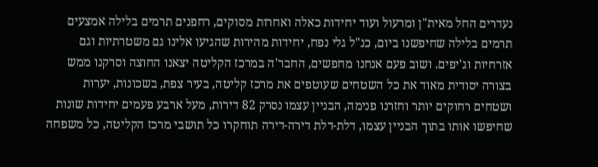נעדרים החל מאית"ן ומרעול ועוד יחידות כאלה ואחרות מסוקים, רחפנים תרמים בלילה אמצעים תרמים בלילה שחיפשנו ביום, כנ"ל גלי נפח, יחידות מהירות שהגיעו אלינו גם משטרתיות וגם אזרחיות וג'יפים. ושוב פעם אנחנו מחפשים, החבר'ה במרכז הקליטה יצאנו החוצה וסרקנו ממש בצורה יסודית מאוד את כל השטחים שעוטפים את מרכז קליטה, בעיר צפת, בשכונות, יערות ושטחים רחוקים יותר וחזרנו פנימה, הבניין עצמו נסרק 82 דירות, מעל ארבע פעמים יחידות שונות שחיפשו אותו בתוך הבניין עצמו, דלת-דלת דירה-דירה תוחקרו כל תושבי מרכז הקליטה, כל משפחה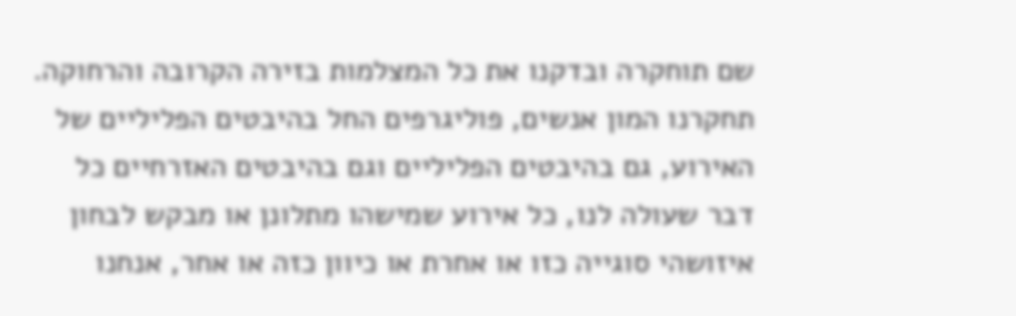שם תוחקרה ובדקנו את כל המצלמות בזירה הקרובה והרחוקה. תחקרנו המון אנשים, פוליגרפים החל בהיבטים הפליליים של האירוע, גם בהיבטים הפליליים וגם בהיבטים האזרחיים כל דבר שעולה לנו, כל אירוע שמישהו מתלונן או מבקש לבחון איזושהי סוגייה כזו או אחרת או כיוון כזה או אחר, אנחנו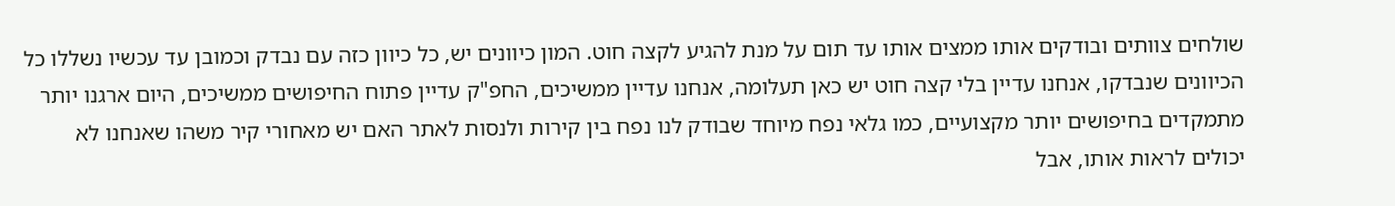שולחים צוותים ובודקים אותו ממצים אותו עד תום על מנת להגיע לקצה חוט. המון כיוונים יש, כל כיוון כזה עם נבדק וכמובן עד עכשיו נשללו כל הכיוונים שנבדקו, אנחנו עדיין בלי קצה חוט יש כאן תעלומה, אנחנו עדיין ממשיכים, החפ"ק עדיין פתוח החיפושים ממשיכים, היום ארגנו יותר מתמקדים בחיפושים יותר מקצועיים, כמו גלאי נפח מיוחד שבודק לנו נפח בין קירות ולנסות לאתר האם יש מאחורי קיר משהו שאנחנו לא יכולים לראות אותו, אבל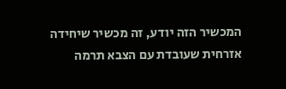המכשיר הזה יודע, זה מכשיר שיחידה אזרחית שעובדת עם הצבא תרמה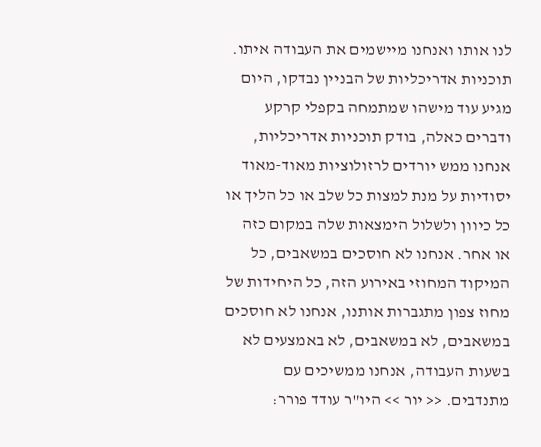לנו אותו ואנחנו מיישמים את העבודה איתו. תוכניות אדריכליות של הבניין נבדקו, היום מגיע עוד מישהו שמתמחה בקפלי קרקע ודברים כאלה, בודק תוכניות אדריכליות, אנחנו ממש יורדים לרזולוציות מאוד-מאוד יסודיות על מנת למצות כל שלב או כל הליך או כל כיוון ולשלול הימצאות שלה במקום כזה או אחר. אנחנו לא חוסכים במשאבים, כל המיקוד המחוזי באירוע הזה, כל היחידות של מחוז צפון מתגברות אותנו, אנחנו לא חוסכים במשאבים, לא במשאבים, לא באמצעים לא בשעות העבודה, אנחנו ממשיכים עם מתנדבים. << יור >> היו"ר עודד פורר: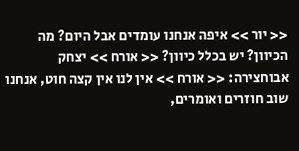<< יור >> איפה אנחנו עומדים אבל היום? מה הכיוון? יש בכלל כיוון? << אורח >> יצחק אבוחצירה: << אורח >> אין לנו אין קצה חוט, אנחנו שוב חוזרים ואומרים,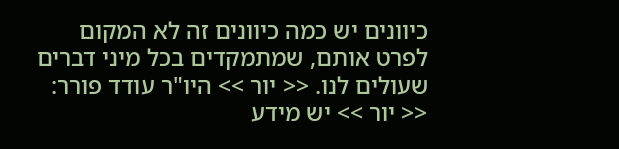כיוונים יש כמה כיוונים זה לא המקום לפרט אותם, שמתמקדים בכל מיני דברים שעולים לנו. << יור >> היו"ר עודד פורר: << יור >> יש מידע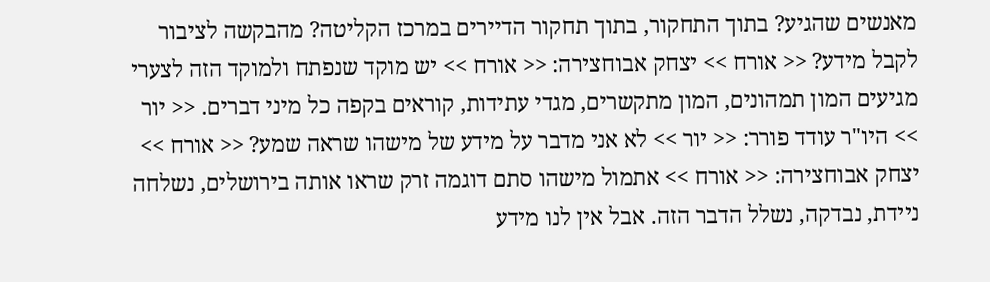מאנשים שהגיע? בתוך התחקור, בתוך תחקור הדיירים במרכז הקליטה? מהבקשה לציבור לקבל מידע? << אורח >> יצחק אבוחצירה: << אורח >> יש מוקד שנפתח ולמוקד הזה לצערי מגיעים המון תמהונים, המון מתקשרים, מגדי עתידות, קוראים בקפה כל מיני דברים. << יור >> היו"ר עודד פורר: << יור >> לא אני מדבר על מידע של מישהו שראה שמע? << אורח >> יצחק אבוחצירה: << אורח >> אתמול מישהו סתם דוגמה זרק שראו אותה בירושלים, נשלחה ניידת, נבדקה, נשלל הדבר הזה. אבל אין לנו מידע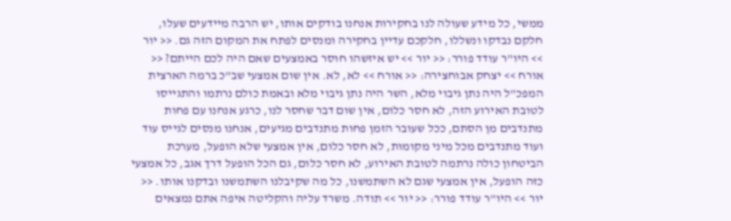ממשי, כל מידע שעולה לנו בחקירות אנחנו בודקים אותו, יש הרבה מיידעים שעלו, חלקם נבדקו ונשללו, חלקכם עדיין בחקירה ומנסים לפתח את המקום הזה גם. << יור >> היו"ר עודד פורר: << יור >> יש איזשהו חוסר באמצעים שאם היה לכם הייתם? << אורח >> יצחק אבוחצירה: << אורח >> לא, לא. אין שום אמצעי שב"כ ברמה הארצית המפכ"ל היה נתן גיבוי מלא, השר היה נתן גיבוי מלא ובאמת כולם נרתמו והתגייסו לטובת האירוע הזה, לא חסר כלום, אין שום דבר שחסר לנו, כרגע אנחנו עם פחות מתנדבים מן הסתם, ככל שעובר הזמן פחות מתנדבים מגיעים, אנחנו מנסים לגייס עוד ועוד מתנדבים מכל מיני מקומות, לא חסר כלום, אין אמצעי שלא הופעל, מערכת הביטחון כולה נרתמה לטובת האירוע, לא חסר כלום, גם הכל הופעל דרך אגב, כל אמצעי כזה הופעל, אין אמצעי שגם לא השתמשנו, כל מה שקיבלנו השתמשנו ובדקנו אותו. << יור >> היו"ר עודד פורר: << יור >> תודה. משרד עליה והקליטה איפה אתם נמצאים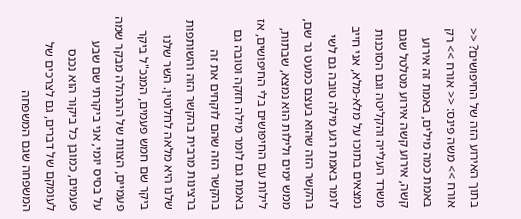בתוך האירוע הזה של החיפושים? << אורח >> משה פינס: << אורח >> רק באמת כמה מילים, באמת זה אירוע קשה, אירוע קשה אירוע מטלטל שגם משרד העלייה והקליטה וגם הסוכנות נמצאים בתוכו על מלא-מלא, אני חייב לומר באמת רגע מילה טובה גם לשי בהקשר הזה שהוא בעצם כמעט גר שם, ממש ימים ולילות הוא נמצא, שבתות, לילות עם החיפושים בלי החיפושים, אז באמת גם לומר מילה חזקה וטובה גם בהקשר הזה שהם לוקחים את זה ברצינות מרבית בהקשר הזה והשותפות שלנו היא מלאה לחלוטין. השר שלנו ביקר שם חמש פעמים, המנכ"ל ביקר פעמיים, הצוות של ההנהלה מבקר שמה על בסיס יומי, אני ביקרתי שם שבע פעמים, כמובן כל ביקור הוא נכנס לעומקם של דברים, גם לצרכים של המשפחה שגם המשפחה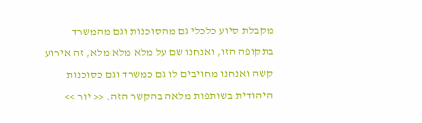מקבלת סיוע כלכלי גם מהסוכנות וגם מהמשרד בתקופה הזו, ואנחנו שם על מלא מלא מלא, זה אירוע קשה ואנחנו מחויבים לו גם כמשרד וגם כסוכנות היהודית בשותפות מלאה בהקשר הזה. << יור >>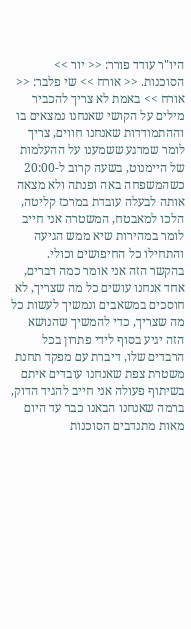היו"ר עודד פורר: << יור >> הסוכנות. << אורח >> שי פלבר: << אורח >> באמת לא צריך להכביר מילים על הקושי שאנחנו נמצאים בו וההתמודדות שאנחנו חווים, צריך לומר שמרגע ששמענו על ההעלמות של היימנוט, בשעה קרוב ל-20:00 כשהמשפחה באה ופנתה ולא מצאה אותה לבעלה עובדת במרכז קליטה, הלכו למאבטח, המשטרה אני חייב לומר במהירות שיא ממש הגיעה והתחילו כל החיפושים וכולי. בהקשר הזה אני אומר כמה דברים, אחד אנחנו עושים כל מה שצריך, לא חוסכים במשאבים ונמשיך לעשות כל מה שצריך, כדי להמשיך שהנושא הזה יגיע בסוף לידי פתרון בכל הרבדים שלו, דיברת עם מפקד תחנת משטרת צפת שאנחנו עובדים איתם בשיתוף פעולה אני חייב להגיד הדוק, ברמה שאנחנו הבאנו כבר עד היום מאות מתנדבים הסוכנות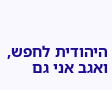היהודית לחפש, ואגב אני גם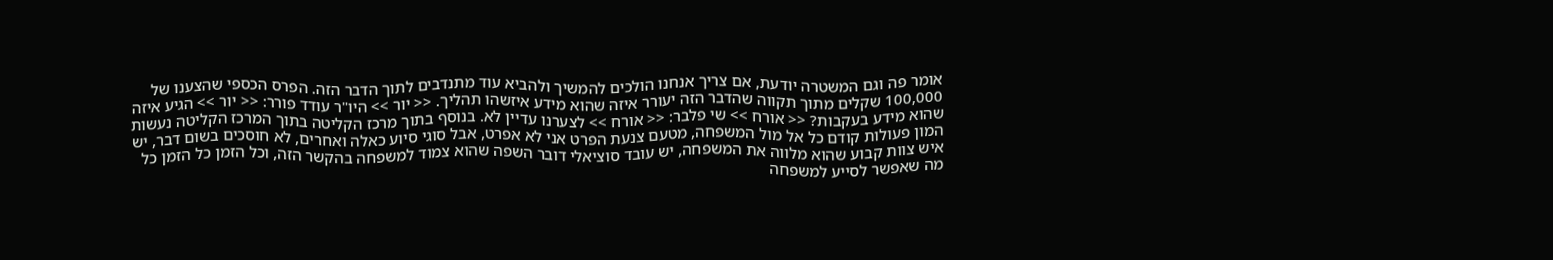אומר פה וגם המשטרה יודעת, אם צריך אנחנו הולכים להמשיך ולהביא עוד מתנדבים לתוך הדבר הזה. הפרס הכספי שהצענו של 100,000 שקלים מתוך תקווה שהדבר הזה יעורר איזה שהוא מידע איזשהו תהליך. << יור >> היו"ר עודד פורר: << יור >> הגיע איזה שהוא מידע בעקבות? << אורח >> שי פלבר: << אורח >> לצערנו עדיין לא. בנוסף בתוך מרכז הקליטה בתוך המרכז הקליטה נעשות המון פעולות קודם כל אל מול המשפחה, מטעם צנעת הפרט אני לא אפרט, אבל סוגי סיוע כאלה ואחרים, לא חוסכים בשום דבר, יש איש צוות קבוע שהוא מלווה את המשפחה, יש עובד סוציאלי דובר השפה שהוא צמוד למשפחה בהקשר הזה, וכל הזמן כל הזמן כל מה שאפשר לסייע למשפחה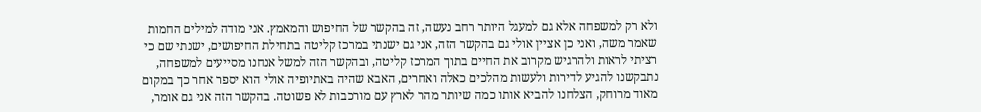ולא רק למשפחה אלא גם למעגל היותר רחב נעשה, זה בהקשר של החיפוש והמאמץ. אני מודה למילים החמות שאמר משה, ואני כן אציין אולי גם בהקשר הזה, אני גם ישנתי במרכז קליטה בתחילת החיפושים, ישנתי שם כי רציתי לראות ולהרגיש מקרוב את החיים בתוך המרכז קליטה, ובהקשר הזה למשל אנחנו מסייעים למשפחה, נתבקשנו להגיע לדירות ולעשות מהלכים כאלה ואחרים, האבא שהיה באתיופיה אולי הוא יספר אחר כך במקום מאוד מרוחק, הצלחנו להביא אותו כמה שיותר מהר לארץ עם מורכבות לא פשוטה. בהקשר הזה אני גם אומר,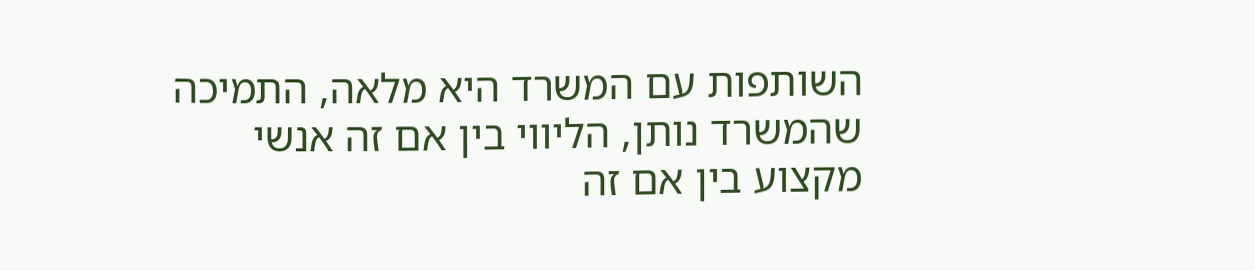השותפות עם המשרד היא מלאה, התמיכה שהמשרד נותן, הליווי בין אם זה אנשי מקצוע בין אם זה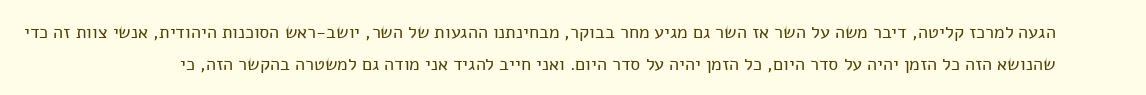הגעה למרכז קליטה, דיבר משה על השר אז השר גם מגיע מחר בבוקר, מבחינתנו ההגעות של השר, יושב-ראש הסוכנות היהודית, אנשי צוות זה כדי שהנושא הזה כל הזמן יהיה על סדר היום, כל הזמן יהיה על סדר היום. ואני חייב להגיד אני מודה גם למשטרה בהקשר הזה, כי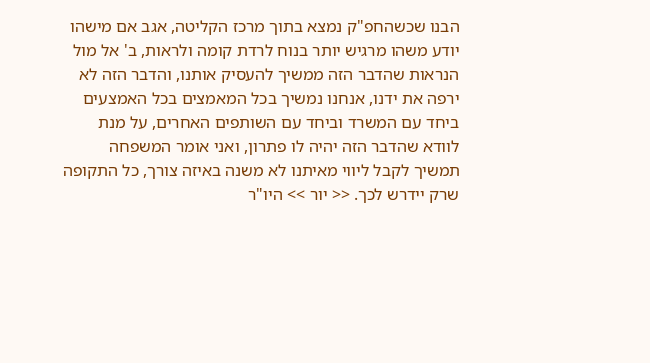הבנו שכשהחפ"ק נמצא בתוך מרכז הקליטה, אגב אם מישהו יודע משהו מרגיש יותר בנוח לרדת קומה ולראות, ב' אל מול הנראות שהדבר הזה ממשיך להעסיק אותנו, והדבר הזה לא ירפה את ידנו, אנחנו נמשיך בכל המאמצים בכל האמצעים ביחד עם המשרד וביחד עם השותפים האחרים, על מנת לוודא שהדבר הזה יהיה לו פתרון, ואני אומר המשפחה תמשיך לקבל ליווי מאיתנו לא משנה באיזה צורך, כל התקופה שרק יידרש לכך. << יור >> היו"ר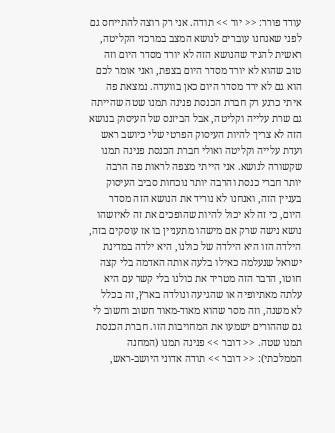עודד פורר: << יור >> תודה. אני רק רוצה להתייחס גם לפני שאנחנו עוברים לנושא המצב במרכזי הקליטה, ראשית להגיד שהנושא הזה לא יורד מסדר היום וזה טוב שהוא לא יורד מסדר היום בצפת, ואני אומר לכם הוא גם לא ירד מסדר היום כאן בוועדה. נמצאת פה איתי כרגע רק חברת הכנסת פנינה תמנו שטה שהייתה גם שרת עלייה וקליטה, אבל הביזנס של העיסוק בנושא הזה לא צריך להיות העיסוק הפרטי שלי כיושב ראש ועדת עלייה וקליטה ואולי חברת הכנסת פנינה תמנו שקשורה לנושא. אני הייתי מצפה לראות פה הרבה יותר חברי כנסת והרבה יותר נוכחות סביב העיסוק בעניין הזה, ואנחנו לא נוריד את הנושא הזה מסדר היום, כי זה לא יכול להיות שהופכים את זה לאיזשהו נושא נישה שרק אם מישהו מתעניין בו אז עוסקים בזה, הילדה הזו היא הילדה של כולנו, היא ילדה במדינת ישראל שנעלמה כאילו בלעה אותה האדמה בלי קצה חוטו, הדבר הזה מטריד את כולנו בלי קשר עם היא עלתה מאתיופיה או שהגיעה ונולדה בארץ, זה בכלל לא משנה, וזה מסר שהוא מאוד-מאוד חשוב וחשוב לי גם שההורים ישמעו את המחויבות הזו. חברת הכנסת תמנו שטה. << דובר >> פנינה תמנו (המחנה הממלכתי): << דובר >> תודה אדוני היושב-ראש,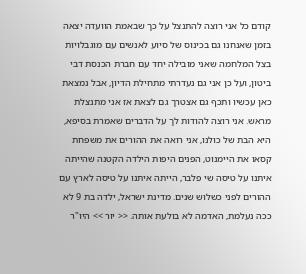קודם כל אני רוצה להתנצל על כך שבאמת הוועדה יצאה בזמן שאנחנו גם בכינוס של סיוע לאנשים עם מוגבלויות בצל המלחמה שאני מובילה יחד עם חברת הכנסת דבי ביטון, ועל כן אני גם נעדרתי מתחילת הדיון, אבל נמצאת כאן עכשיו ותכף גם אצטרך גם לצאת אז אני מתנצלת מראש. אני רוצה להודות לך על הדברים שאמרת בסיפא, היא הבת של כולנו, אני רואה את ההורים את משפחת קסאו את היימנוט, הפנים היפות הילדה הקטנה שהייתה איתנו על טיסה שי פלבר, הייתה איתנו על טיסה לארץ עם ההורים לפני כשלוש שנים. מדינת ישראל, ילדה בת 9 לא ככה נעלמת, האדמה לא בולעת אותה. << יור >> היו"ר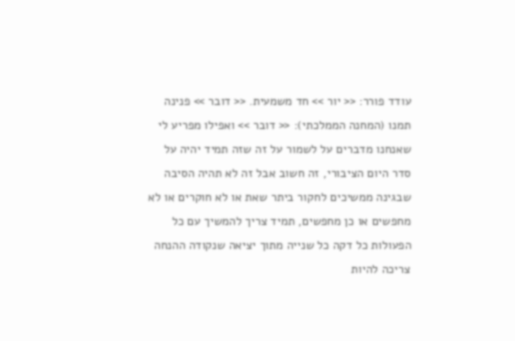עודד פורר: << יור >> חד משמעית. << דובר >> פנינה תמנו (המחנה הממלכתי): << דובר >> ואפילו מפריע לי שאנחנו מדברים על לשמור על זה שזה תמיד יהיה על סדר היום הציבורי, זה חשוב אבל זה לא תהיה הסיבה שבגינה ממשיכים לחקור ביתר שאת או לא חוקרים או לא מחפשים או כן מחפשים, תמיד צריך להמשיך עם כל הפעולות כל דקה כל שנייה מתוך יציאה שנקודה ההנחה צריכה להיות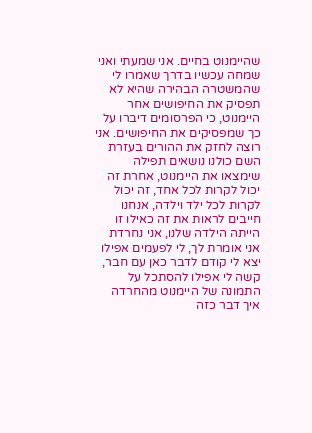שהיימנוט בחיים. אני שמעתי ואני שמחה עכשיו בדרך שאמרו לי שהמשטרה הבהירה שהיא לא תפסיק את החיפושים אחר היימנוט, כי הפרסומים דיברו על כך שמפסיקים את החיפושים. אני רוצה לחזק את ההורים בעזרת השם כולנו נושאים תפילה שימצאו את היימנוט, אחרת זה יכול לקרות לכל אחד, זה יכול לקרות לכל ילד וילדה, אנחנו חייבים לראות את זה כאילו זו הייתה הילדה שלנו, אני נחרדת אני אומרת לך, לי לפעמים אפילו יצא לי קודם לדבר כאן עם חבר, קשה לי אפילו להסתכל על התמונה של היימנוט מהחרדה איך דבר כזה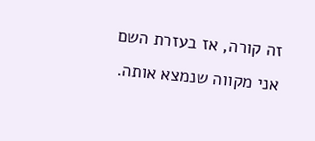זה קורה, אז בעזרת השם אני מקווה שנמצא אותה.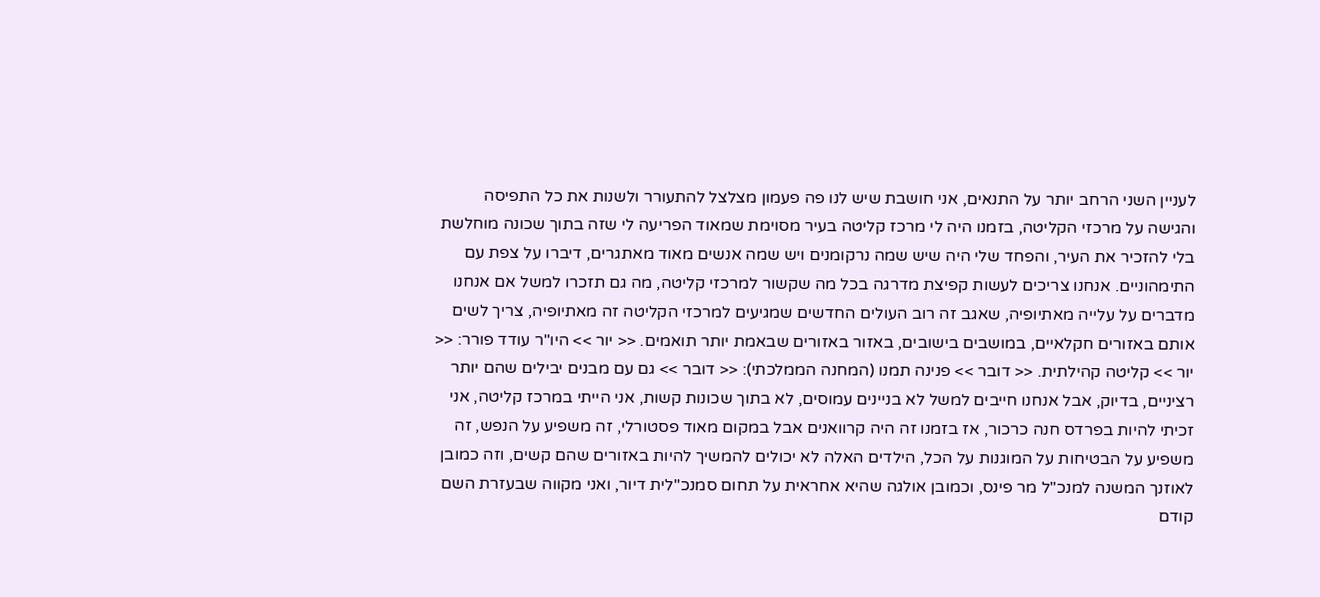לעניין השני הרחב יותר על התנאים, אני חושבת שיש לנו פה פעמון מצלצל להתעורר ולשנות את כל התפיסה והגישה על מרכזי הקליטה, בזמנו היה לי מרכז קליטה בעיר מסוימת שמאוד הפריעה לי שזה בתוך שכונה מוחלשת בלי להזכיר את העיר, והפחד שלי היה שיש שמה נרקומנים ויש שמה אנשים מאוד מאתגרים, דיברו על צפת עם התימהוניים. אנחנו צריכים לעשות קפיצת מדרגה בכל מה שקשור למרכזי קליטה, מה גם תזכרו למשל אם אנחנו מדברים על עלייה מאתיופיה, שאגב זה רוב העולים החדשים שמגיעים למרכזי הקליטה זה מאתיופיה, צריך לשים אותם באזורים חקלאיים, במושבים בישובים, באזור באזורים שבאמת יותר תואמים. << יור >> היו"ר עודד פורר: << יור >> קליטה קהילתית. << דובר >> פנינה תמנו (המחנה הממלכתי): << דובר >> גם עם מבנים יבילים שהם יותר רציניים, בדיוק, אבל אנחנו חייבים למשל לא בניינים עמוסים, לא בתוך שכונות קשות, אני הייתי במרכז קליטה, אני זכיתי להיות בפרדס חנה כרכור, אז בזמנו זה היה קרוואנים אבל במקום מאוד פסטורלי, זה משפיע על הנפש, זה משפיע על הבטיחות על המוגנות על הכל, הילדים האלה לא יכולים להמשיך להיות באזורים שהם קשים, וזה כמובן לאוזנך המשנה למנכ"ל מר פינס, וכמובן אולגה שהיא אחראית על תחום סמנכ"לית דיור, ואני מקווה שבעזרת השם קודם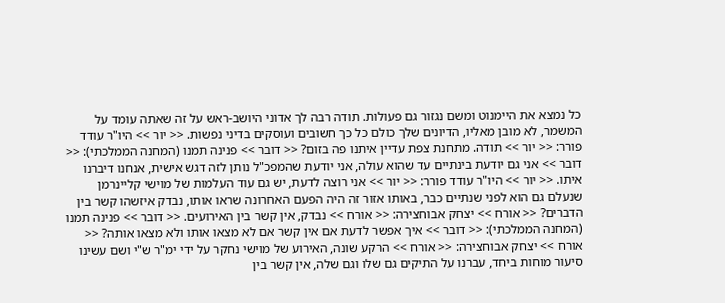כל נמצא את היימנוט ומשם נגזור גם פעולות. תודה רבה לך אדוני היושב-ראש על זה שאתה עומד על המשמר, לא מובן מאליו, הדיונים שלך כולם כל כך חשובים ועוסקים בדיני נפשות. << יור >> היו"ר עודד פורר: << יור >> תודה. מתחנת צפת עדיין איתנו פה בזום? << דובר >> פנינה תמנו (המחנה הממלכתי): << דובר >> אני גם יודעת בינתיים עד שהוא עולה, אני יודעת שהמפכ"ל נותן לזה דגש אישית, אנחנו דיברנו איתו. << יור >> היו"ר עודד פורר: << יור >> אני רוצה לדעת, יש גם עוד העלמות של מוישי קליינרמן שנעלם גם הוא לפני שנתיים כבר, באותו אזור זה היה הפעם האחרונה שראו אותו, נבדק איזשהו קשר בין הדברים? << אורח >> יצחק אבוחצירה: << אורח >> נבדק, אין קשר בין האירועים. << דובר >> פנינה תמנו (המחנה הממלכתי): << דובר >> איך אפשר לדעת אם אין קשר אם לא מצאו אותו ולא מצאו אותה? << אורח >> יצחק אבוחצירה: << אורח >> הרקע שונה, האירוע של מוישי נחקר על ידי ימ"ר ש"י ושם עשינו סיעור מוחות ביחד, עברנו על התיקים גם שלו וגם שלה, אין קשר בין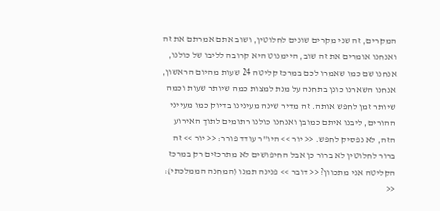המקרים, זה שני מקרים שונים לחלוטין, ושוב אתם אמרתם את זה ואנחנו אומרים את זה שוב, היימנוט היא קרובה לליבו של כולנו, אנחנו שם כמו שאמרו לכם במרכז קליטה 24 שעות מהיום הראשון, אנחנו השארנו כונן בתחנה על מנת למצות כמה שיותר שעות וכמה שיותר זמן לחפש אותה. זה מדיר שינה מעינינו בדיוק כמו מעייני ההורים, ליבנו איתם כמובן ואנחנו כולנו רתומים לתוך האירוע הזה, לא נפסיק לחפש. << יור >> היו"ר עודד פורר: << יור >> זה ברור לחלוטין לא ברור כן אבל החיפושים לא מתרכזים רק במרכז הקליטה אני מתכוון? << דובר >> פנינה תמנו (המחנה הממלכתי): <<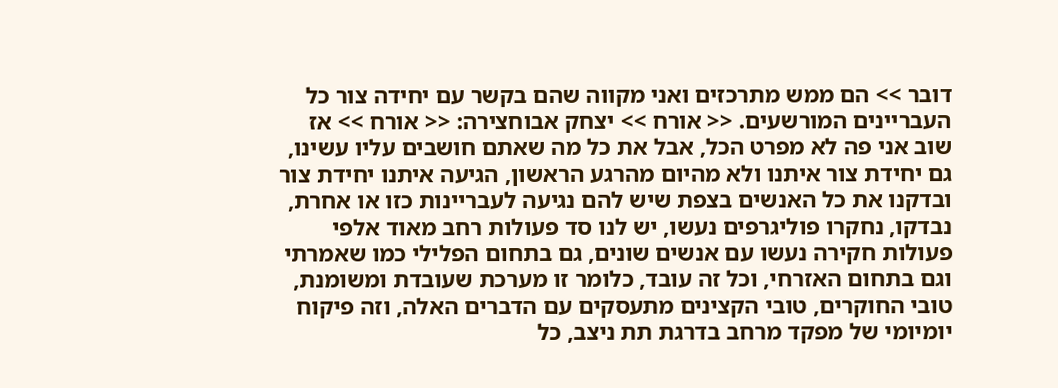דובר >> הם ממש מתרכזים ואני מקווה שהם בקשר עם יחידה צור כל העבריינים המורשעים. << אורח >> יצחק אבוחצירה: << אורח >> אז שוב אני פה לא מפרט הכל, אבל את כל מה שאתם חושבים עליו עשינו, גם יחידת צור איתנו ולא מהיום מהרגע הראשון, הגיעה איתנו יחידת צור ובדקנו את כל האנשים בצפת שיש להם נגיעה לעבריינות כזו או אחרת, נבדקו, נחקרו פוליגרפים נעשו, יש לנו סד פעולות רחב מאוד אלפי פעולות חקירה נעשו עם אנשים שונים, גם בתחום הפלילי כמו שאמרתי וגם בתחום האזרחי, וכל זה עובד, כלומר זו מערכת שעובדת ומשומנת, טובי החוקרים, טובי הקצינים מתעסקים עם הדברים האלה, וזה פיקוח יומיומי של מפקד מרחב בדרגת תת ניצב, כל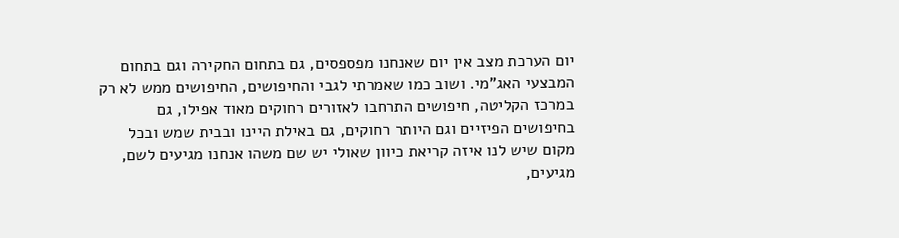יום הערכת מצב אין יום שאנחנו מפספסים, גם בתחום החקירה וגם בתחום המבצעי האג"מי. ושוב כמו שאמרתי לגבי והחיפושים, החיפושים ממש לא רק במרכז הקליטה, חיפושים התרחבו לאזורים רחוקים מאוד אפילו, גם בחיפושים הפיזיים וגם היותר רחוקים, גם באילת היינו ובבית שמש ובכל מקום שיש לנו איזה קריאת כיוון שאולי יש שם משהו אנחנו מגיעים לשם, מגיעים,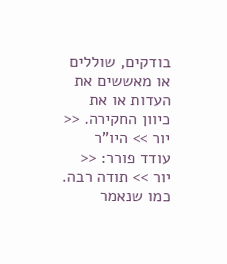בודקים, שוללים או מאששים את העדות או את כיוון החקירה. << יור >> היו"ר עודד פורר: << יור >> תודה רבה. כמו שנאמר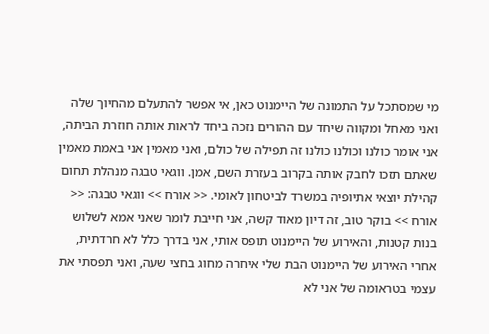מי שמסתכל על התמונה של היימנוט כאן, אי אפשר להתעלם מהחיוך שלה ואני מאחל ומקווה שיחד עם ההורים נזכה ביחד לראות אותה חוזרת הביתה, אני אומר כולנו וכולנו כולנו זה תפילה של כולם, ואני מאמין אני באמת מאמין שאתם תזכו לחבק אותה בקרוב בעזרת השם, אמן. ווגאי טבגה מנהלת תחום קהילת יוצאי אתיופיה במשרד לביטחון לאומי. << אורח >> ווגאי טבגה: << אורח >> בוקר טוב, זה דיון מאוד קשה, אני חייבת לומר שאני אמא לשלוש בנות קטנות, והאירוע של היימנוט תופס אותי, אני בדרך כלל לא חרדתית, אחרי האירוע של היימנוט הבת שלי איחרה מחוג בחצי שעה, ואני תפסתי את עצמי בטראומה של אני לא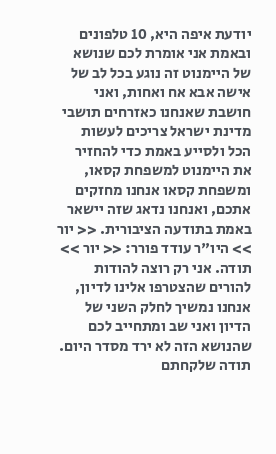יודעת איפה היא, 10 טלפונים ובאמת אני אומרת לכם שנושא של היימנוט זה נוגע בכל לב של אישה אבא אח ואחות, ואני חושבת שאנחנו כאזרחים תושבי מדינת ישראל צריכים לעשות הכל ולסייע באמת כדי להחזיר את היימנוט למשפחת קסאו, ומשפחת קסאו אנחנו מחזקים אתכם, ואנחנו נדאג שזה יישאר באמת בתודעה הציבורית. << יור >> היו"ר עודד פורר: << יור >> תודה. אני רק רוצה להודות להורים שהצטרפו אלינו לדיון, אנחנו נמשיך לחלק השני של הדיון ואני שב ומתחייב לכם שהנושא הזה לא ירד מסדר היום. תודה שלקחתם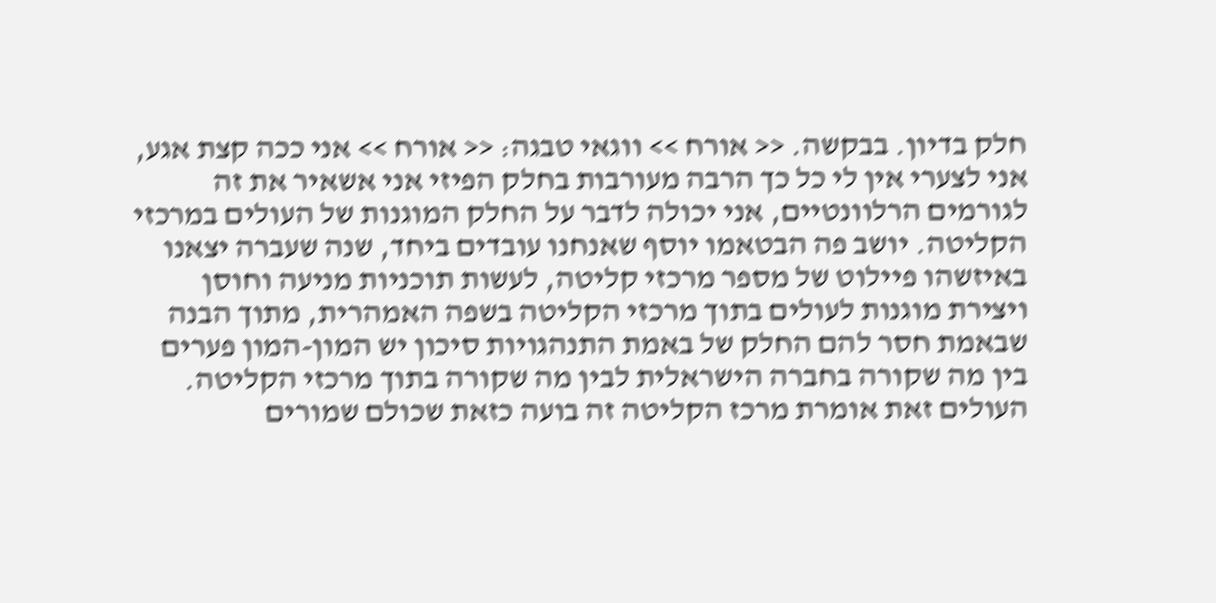חלק בדיון. בבקשה. << אורח >> ווגאי טבגה: << אורח >> אני ככה קצת אגע, אני לצערי אין לי כל כך הרבה מעורבות בחלק הפיזי אני אשאיר את זה לגורמים הרלוונטיים, אני יכולה לדבר על החלק המוגנות של העולים במרכזי הקליטה. יושב פה הבטאמו יוסף שאנחנו עובדים ביחד, שנה שעברה יצאנו באיזשהו פיילוט של מספר מרכזי קליטה, לעשות תוכניות מניעה וחוסן ויצירת מוגנות לעולים בתוך מרכזי הקליטה בשפה האמהרית, מתוך הבנה שבאמת חסר להם החלק של באמת התנהגויות סיכון יש המון-המון פערים בין מה שקורה בחברה הישראלית לבין מה שקורה בתוך מרכזי הקליטה. העולים זאת אומרת מרכז הקליטה זה בועה כזאת שכולם שמורים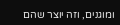ומוגנים, וזה יוצר שהם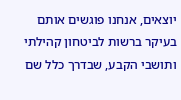יוצאים, אנחנו פוגשים אותם בעיקר ברשות לביטחון קהילתי ותושבי הקבע, שבדרך כלל שם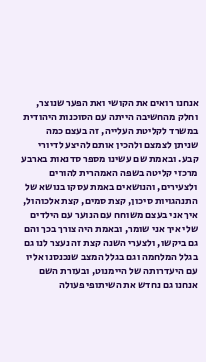אנחנו רואים את הקושי ואת הפער שנוצר, וחלק מהחשיבה הייתה עם הסוכנות היהודית במשרד לקליטת העלייה, זה בעצם כמה שניתן לצמצם ולהכין אותם להיצע לדיורי קבע. ובאמת שם עשינו מספר סדנאות בארבע מרכזי קליטה בשפה האמהרית להורים ולצעירים, והנושאים באמת עסקו בנושא של התנהגויות סיכון, קצת סמים, קצת אלכוהול, איך אני בעצם משוחח עם הנוער עם הילדים שלי איך אני שומר, ובאמת היה צורך בכך והם גם ביקשו, ולצערי השנה קצת זה נעצר לנו גם בגלל המלחמה וגם בגלל המצב שנכנסנו אליו עם היעדרותה של היימנוט, ובעזרת השם אנחנו גם נחדש את השיתופי פעולה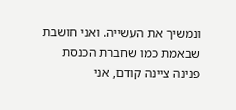ונמשיך את העשייה. ואני חושבת שבאמת כמו שחברת הכנסת פנינה ציינה קודם, אני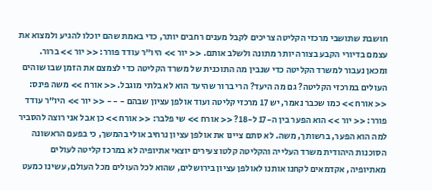חושבת שתושבי מרכזי הקליטה צריכים לקבל מענים רחבים יותר, כדי באמת שהם יוכלו להגיע ולמצוא את עצמם בדיורי הקבע בצורה יותר מתונה ולשלב אותם. << יור >> היו"ר עודד פורר: << יור >> ברור. ומכאן נעבור למשרד הקליטה כדי שנבין מה התוכנית של משרד הקליטה כדי לצמצם את הזמן שבו שוהים העולים במרכזי הקליטה? גם מה היעד? הרי ברור שהיעד הוא לא בלתי מוגבל. << אורח >> משה פינס: << אורח >> כמו שכבר נאמר, יש 17 מרכזי קליטה ועוד אולפן עציון שבהם - - - << יור >> היו"ר עודד פורר: << יור >> הוא הפער בין ה-17 ל-18? << אורח >> שי פלבר: << אורח >> כן אבל אני רוצה להסביר למה הוא הפער, ברשותך, משה. לא סתם ציינו את אולפן עציון נרחיב אולי בהמשך, כי בפעם הראשונה הסוכנות היהודית משרד העלייה והקליטה קלטו צעירים יוצאי אתיופיה לא במרכז קליטה לעולים מאתיופיה, אקדמאים לקחנו אותנו לאולפן עציון בירושלים, שהוא לכל העולים מכל העולם, עשינו כמעט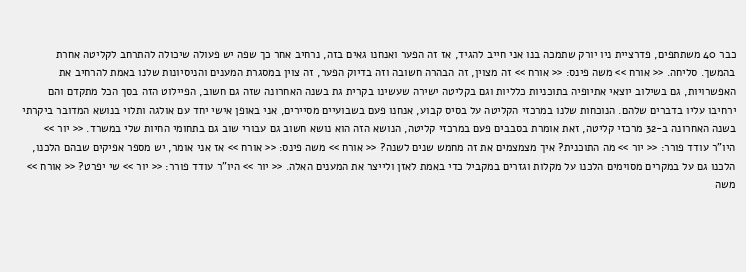כבר 40 משתתפים, פדרציית ניו יורק שתמכה בנו אני חייב להגיד, אז זה הפער ואנחנו גאים בזה, נרחיב אחר כך שפה יש פעולה שיכולה להתרחב לקליטה אחרת בהמשך. סליחה. << אורח >> משה פינס: << אורח >> זה מצוין, זה הבהרה חשובה וזה בדיוק הפער, זה צוין במסגרת המענים והניסיונות שלנו באמת להרחיב את האפשרויות, גם בשילוב יוצאי אתיופיה בתוכניות כלליות וגם בקליטה ישירה שעשינו בקרית גת בשנה האחרונה שזה גם חשוב, הפיילוט הזה בסך הכל מתקדם והם ירחיבו עליו בדברים שלהם. הנוכחות שלנו במרכזי הקליטה על בסיס קבוע, אנחנו פעם בשבועיים מסיירים, אני באופן אישי יחד עם אולגה ותלוי בנושא המדובר ביקרתי בשנה האחרונה ב-32 מרכזי קליטה, זאת אומרת בסבבים פעם במרכזי קליטה, הנושא הזה הוא נושא חשוב גם עבורי שוב גם בתחומי החיות שלי במשרד. << יור >> היו"ר עודד פורר: << יור >> מה התוכנית? איך מצמצמים את זה מחמש שנים לשנה? << אורח >> משה פינס: << אורח >> אז אני אומר, יש מספר אפיקים שבהם הלכנו, הלכנו גם על במקרים מסוימים הלכנו על מקלות וגזרים במקביל כדי באמת לאזן ולייצר את המענים האלה. << יור >> היו"ר עודד פורר: << יור >> שי יפרט? << אורח >> משה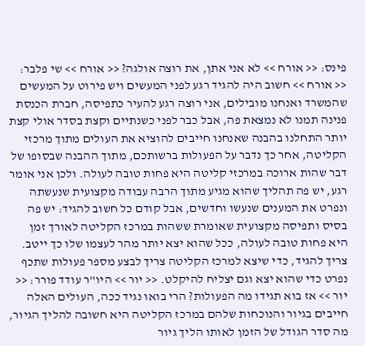פינס: << אורח >> לא אני אתן, את רוצה אולגה? << אורח >> שי פלבר: << אורח >> חשוב היה להגיד רגע לפני המעשים ויש פירוט על המעשים שהמשרד ואנחנו מובילים, אני רוצה רגע להעיר כתפיסה, חברת הכנסת פנינה תמנו לא נמצאת פה, אבל כבר לפני כשנתיים וקצת בסדר אולי קצת יותר התחלנו בהבנה שאנחנו חייבים להוציא את העולים מתוך מרכזי הקליטה, אחר כך נדבר על הפעולות ברשותכם, מתוך ההבנה שבסופו של דבר שהות ארוכה במרכזי קליטה היא פחות טובה לעולה. ולכן אני אומר רגע, יש פה תהליך שהוא מגיע מתוך הרבה עבודה מקצועית שנעשתה ונפרט את המענים שנעשו וחדשים, אבל קודם כל חשוב להגיד: יש פה בסיס ותפיסה מקצועית שאומרת ששהות במרכז הקליטה לאורך זמן היא פחות טובה לעולה, ככל שהוא יצא יותר מהר לעצמו שלו כך ייטב. צריך להגיד, כדי שיצא למרכז הקליטה צריך לבצע מספר פעולות שתכף נפרט כדי שהוא יצא וגם יצליח להיקלט. << יור >> היו"ר עודד פורר: << יור >> אז בוא תגידו מה הפעולות? הרי בואו נגיד ככה, העולים האלה חייבים בגיור והנוכחות שלהם במרכז הקליטה היא חשובה להליך הגיור, מה סדר הגודל של הזמן לאותו הליך גיור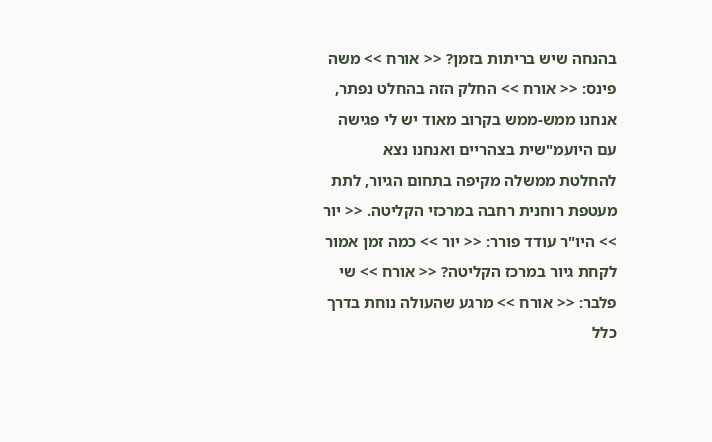בהנחה שיש בריתות בזמן? << אורח >> משה פינס: << אורח >> החלק הזה בהחלט נפתר, אנחנו ממש-ממש בקרוב מאוד יש לי פגישה עם היועמ"שית בצהריים ואנחנו נצא להחלטת ממשלה מקיפה בתחום הגיור, לתת מעטפת רוחנית רחבה במרכזי הקליטה. << יור >> היו"ר עודד פורר: << יור >> כמה זמן אמור לקחת גיור במרכז הקליטה? << אורח >> שי פלבר: << אורח >> מרגע שהעולה נוחת בדרך כלל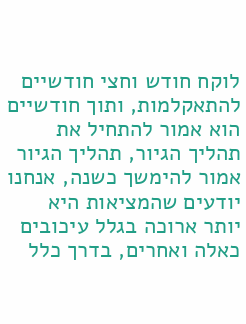לוקח חודש וחצי חודשיים להתאקלמות, ותוך חודשיים הוא אמור להתחיל את תהליך הגיור, תהליך הגיור אמור להימשך כשנה, אנחנו יודעים שהמציאות היא יותר ארוכה בגלל עיכובים כאלה ואחרים, בדרך כלל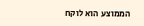הממוצע הוא לוקח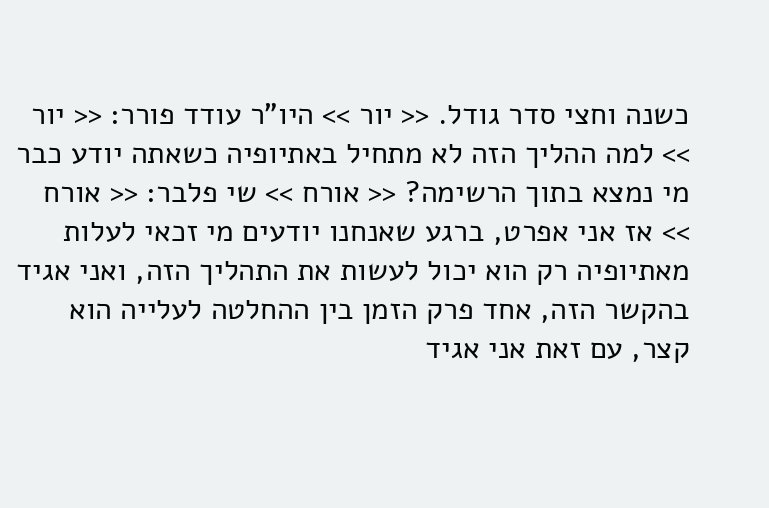כשנה וחצי סדר גודל. << יור >> היו"ר עודד פורר: << יור >> למה ההליך הזה לא מתחיל באתיופיה כשאתה יודע כבר מי נמצא בתוך הרשימה? << אורח >> שי פלבר: << אורח >> אז אני אפרט, ברגע שאנחנו יודעים מי זכאי לעלות מאתיופיה רק הוא יכול לעשות את התהליך הזה, ואני אגיד בהקשר הזה, אחד פרק הזמן בין ההחלטה לעלייה הוא קצר, עם זאת אני אגיד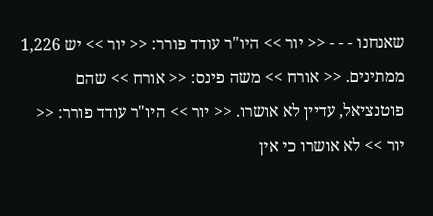שאנחנו - - - << יור >> היו"ר עודד פורר: << יור >> יש 1,226 ממתינים. << אורח >> משה פינס: << אורח >> שהם פוטנציאל, עדיין לא אושרו. << יור >> היו"ר עודד פורר: << יור >> לא אושרו כי אין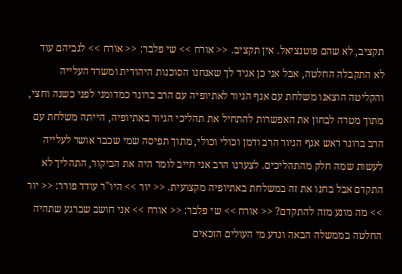תקציב, לא שהם פוטנציאל. אין תקציב. << אורח >> שי פלבר: << אורח >> לגביהם עוד לא התקבלה החלטה, אבל אני כן אגיד לך שאנחנו הסוכנות היהודית ומשרד העלייה והקליטה הוצאנו משלחת עם אגף הגיור לאתיופיה עם הרב ברונר כמדומני לפני כשנה וחצי, מתוך מטרה לבחון את האפשרות להתחיל את תהליכי הגיור באתיופיה, הייתה משלחת עם הרב ברונר ראש אגף הגיור הרב ודמן וכולי וכולי, מתוך תפיסה שמי שכבר אושר לעלייה לעשות שמה חלק מהתהליכים. לצערנו הרב אני חייב לומר היה את הביקור, התהליך לא התקדם אבל בחנו את זה במשלחת באתיופיה מקצועית. << יור >> היו"ר עודד פורר: << יור >> מה מונע מזה להתקדם? << אורח >> שי פלבר: << אורח >> אני חושב שברגע שתהיה החלטה בממשלה הבאה ונדע מי העולים הזכאים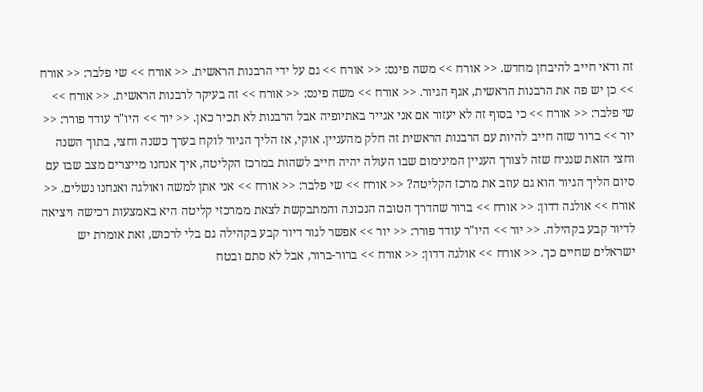זה ודאי חייב להיבחן מחדש. << אורח >> משה פינס: << אורח >> גם על ידי הרבנות הראשית. << אורח >> שי פלבר: << אורח >> כן יש פה את הרבנות הראשית, אגף הגיור. << אורח >> משה פינס: << אורח >> זה בעיקר לרבנות הראשית. << אורח >> שי פלבר: << אורח >> כי בסוף זה לא יעזור אם אני אגייר באתיופיה אבל הרבנות לא תכיר כאן. << יור >> היו"ר עודד פורר: << יור >> ברור שזה חייב להיות עם הרבנות הראשית זה חלק מהעניין. אוקי, אז הליך הגיור לוקח בערך כשנה וחצי, בתוך השנה וחצי הזאת שנניח שזה לצורך העניין המינימום שבו העולה יהיה חייב לשהות במרכז הקליטה, איך אנחנו מייצרים מצב שבו עם סיום הליך הגיור הוא גם עוזב את מרכז הקליטה? << אורח >> שי פלבר: << אורח >> אני אתן למשה ואולגה ואנחנו נשלים. << אורח >> אולגה דדון: << אורח >> ברור שהדרך הטובה הנכונה והמתבקשת לצאת ממרכזי קליטה היא באמצעות רכישה ויציאה לדיור קבע בקהילה. << יור >> היו"ר עודד פורר: << יור >> אפשר לגור דיור קבע בקהילה גם בלי לרכוש, זאת אומרת יש ישראלים שחיים כך. << אורח >> אולגה דדון: << אורח >> ברור-ברור, אבל לא סתם ובטח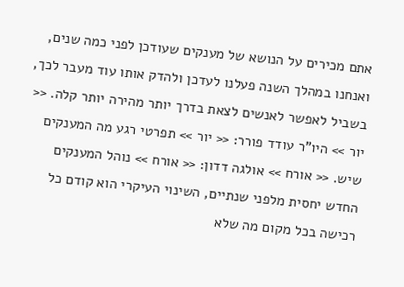אתם מכירים על הנושא של מענקים שעודכן לפני כמה שנים, ואנחנו במהלך השנה פעלנו לעדכן ולהדק אותו עוד מעבר לכך, בשביל לאפשר לאנשים לצאת בדרך יותר מהירה יותר קלה. << יור >> היו"ר עודד פורר: << יור >> תפרטי רגע מה המענקים שיש. << אורח >> אולגה דדון: << אורח >> נוהל המענקים החדש יחסית מלפני שנתיים, השינוי העיקרי הוא קודם כל רכישה בכל מקום מה שלא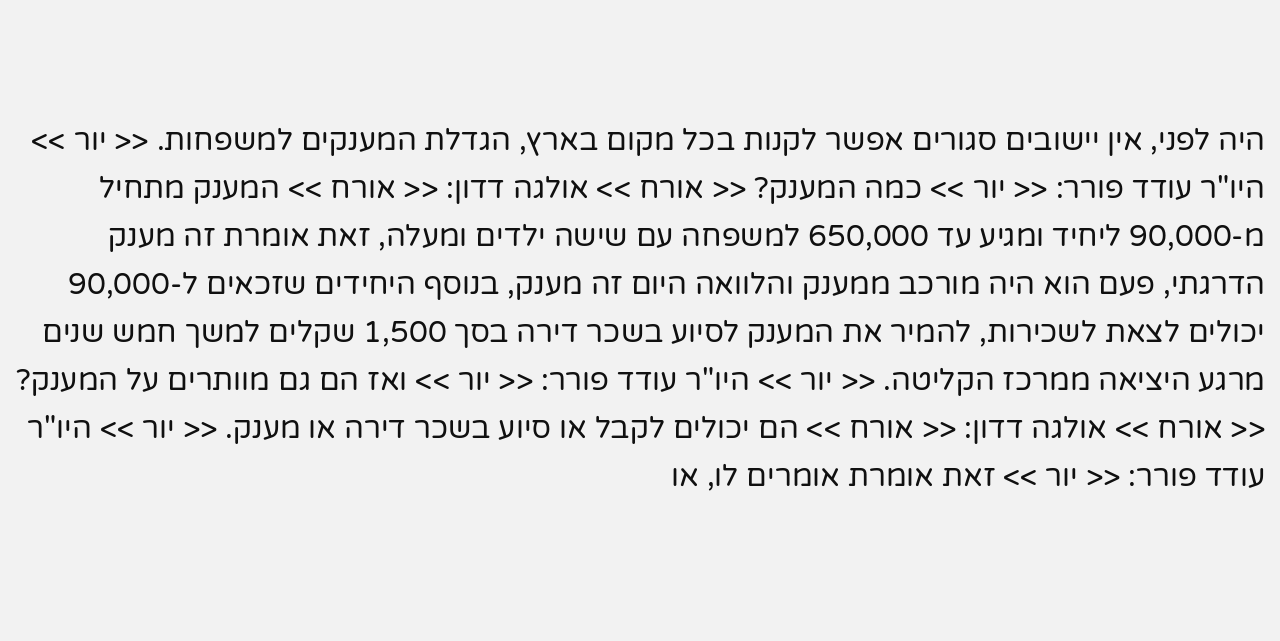היה לפני, אין יישובים סגורים אפשר לקנות בכל מקום בארץ, הגדלת המענקים למשפחות. << יור >> היו"ר עודד פורר: << יור >> כמה המענק? << אורח >> אולגה דדון: << אורח >> המענק מתחיל מ-90,000 ליחיד ומגיע עד 650,000 למשפחה עם שישה ילדים ומעלה, זאת אומרת זה מענק הדרגתי, פעם הוא היה מורכב ממענק והלוואה היום זה מענק, בנוסף היחידים שזכאים ל-90,000 יכולים לצאת לשכירות, להמיר את המענק לסיוע בשכר דירה בסך 1,500 שקלים למשך חמש שנים מרגע היציאה ממרכז הקליטה. << יור >> היו"ר עודד פורר: << יור >> ואז הם גם מוותרים על המענק? << אורח >> אולגה דדון: << אורח >> הם יכולים לקבל או סיוע בשכר דירה או מענק. << יור >> היו"ר עודד פורר: << יור >> זאת אומרת אומרים לו, או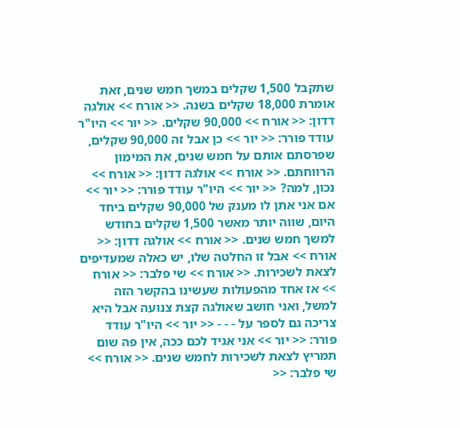שתקבל 1,500 שקלים במשך חמש שנים, זאת אומרת 18,000 שקלים בשנה. << אורח >> אולגה דדון: << אורח >> 90,000 שקלים. << יור >> היו"ר עודד פורר: << יור >> כן אבל זה 90,000 שקלים, שפרסתם אותם על חמש שנים, את המימון הרווחתם. << אורח >> אולגה דדון: << אורח >> נכון, למה? << יור >> היו"ר עודד פורר: << יור >> אם אני אתן לו מענק של 90,000 שקלים ביחד היום, שווה יותר מאשר 1,500 שקלים בחודש למשך חמש שנים. << אורח >> אולגה דדון: << אורח >> אבל זו החלטה שלו, יש כאלה שמעדיפים לצאת לשכירות. << אורח >> שי פלבר: << אורח >> אז אחד מהפעולות שעשינו בהקשר הזה למשל, ואני חושב שאולגה קצת צנועה אבל היא צריכה גם לספר על - - - << יור >> היו"ר עודד פורר: << יור >> אני אגיד לכם ככה, אין פה שום תמריץ לצאת לשכירות לחמש שנים. << אורח >> שי פלבר: <<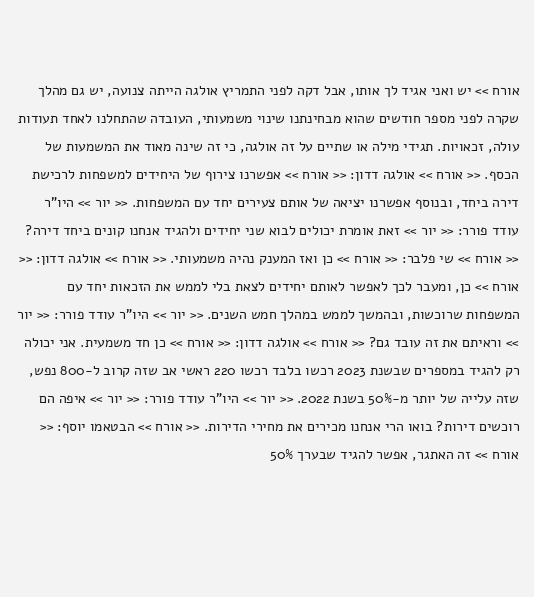אורח >> יש ואני אגיד לך אותו, אבל דקה לפני התמריץ אולגה הייתה צנועה, יש גם מהלך שקרה לפני מספר חודשים שהוא מבחינתנו שינוי משמעותי, העובדה שהתחלנו לאחד תעודות עולה, זכאויות. תגידי מילה או שתיים על זה אולגה, כי זה שינה מאוד את המשמעות של הכסף. << אורח >> אולגה דדון: << אורח >> אפשרנו צירוף של היחידים למשפחות לרכישת דירה ביחד, ובנוסף אפשרנו יציאה של אותם צעירים יחד עם המשפחות. << יור >> היו"ר עודד פורר: << יור >> זאת אומרת יכולים לבוא שני יחידים ולהגיד אנחנו קונים ביחד דירה? << אורח >> שי פלבר: << אורח >> כן ואז המענק נהיה משמעותי. << אורח >> אולגה דדון: << אורח >> כן, ומעבר לכך לאפשר לאותם יחידים לצאת בלי לממש את הזכאות יחד עם המשפחות שרוכשות, ובהמשך לממש במהלך חמש השנים. << יור >> היו"ר עודד פורר: << יור >> וראיתם את זה עובד גם? << אורח >> אולגה דדון: << אורח >> כן חד משמעית. אני יכולה רק להגיד במספרים שבשנת 2023 רכשו בלבד רכשו 220 ראשי אב שזה קרוב ל-800 נפש, שזה עלייה של יותר מ-50% בשנת 2022. << יור >> היו"ר עודד פורר: << יור >> איפה הם רוכשים דירות? בואו הרי אנחנו מכירים את מחירי הדירות. << אורח >> הבטאמו יוסף: << אורח >> זה האתגר, אפשר להגיד שבערך 50%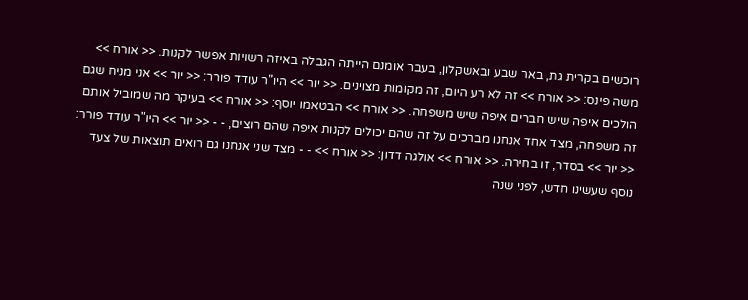רוכשים בקרית גת, באר שבע ובאשקלון, בעבר אומנם הייתה הגבלה באיזה רשויות אפשר לקנות. << אורח >> משה פינס: << אורח >> זה לא רע היום, זה מקומות מצוינים. << יור >> היו"ר עודד פורר: << יור >> אני מניח שגם הולכים איפה שיש חברים איפה שיש משפחה. << אורח >> הבטאמו יוסף: << אורח >> בעיקר מה שמוביל אותם זה משפחה, מצד אחד אנחנו מברכים על זה שהם יכולים לקנות איפה שהם רוצים, - - << יור >> היו"ר עודד פורר: << יור >> בסדר, זו בחירה. << אורח >> אולגה דדון: << אורח >> - - מצד שני אנחנו גם רואים תוצאות של צעד נוסף שעשינו חדש, לפני שנה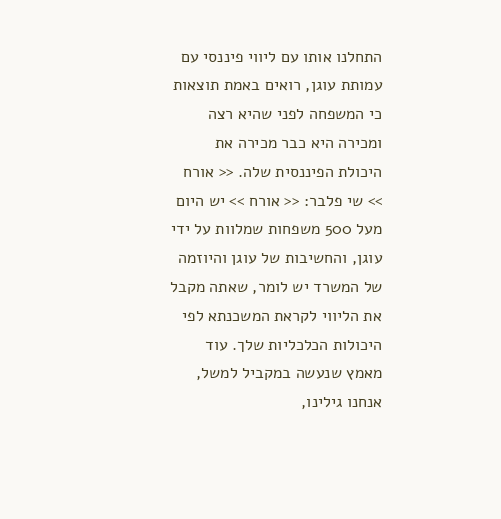התחלנו אותו עם ליווי פיננסי עם עמותת עוגן, רואים באמת תוצאות כי המשפחה לפני שהיא רצה ומכירה היא כבר מכירה את היכולת הפיננסית שלה. << אורח >> שי פלבר: << אורח >> יש היום מעל 500 משפחות שמלוות על ידי עוגן, והחשיבות של עוגן והיוזמה של המשרד יש לומר, שאתה מקבל את הליווי לקראת המשכנתא לפי היכולות הכלכליות שלך. עוד מאמץ שנעשה במקביל למשל, אנחנו גילינו,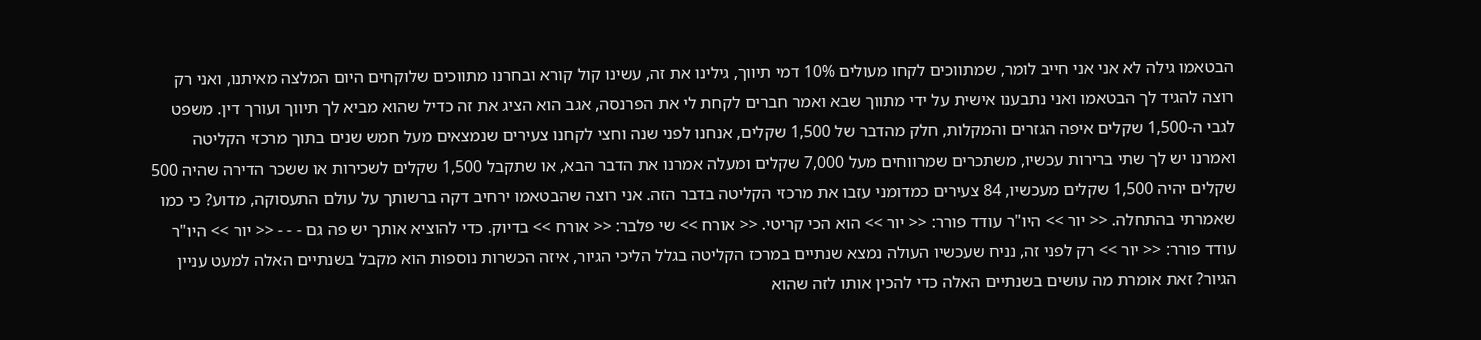הבטאמו גילה לא אני אני חייב לומר, שמתווכים לקחו מעולים 10% דמי תיווך, גילינו את זה, עשינו קול קורא ובחרנו מתווכים שלוקחים היום המלצה מאיתנו, ואני רק רוצה להגיד לך הבטאמו ואני נתבענו אישית על ידי מתווך שבא ואמר חברים לקחת לי את הפרנסה, אגב הוא הציג את זה כדיל שהוא מביא לך תיווך ועורך דין. משפט לגבי ה-1,500 שקלים איפה הגזרים והמקלות, חלק מהדבר של 1,500 שקלים, אנחנו לפני שנה וחצי לקחנו צעירים שנמצאים מעל חמש שנים בתוך מרכזי הקליטה ואמרנו יש לך שתי ברירות עכשיו, משתכרים שמרווחים מעל 7,000 שקלים ומעלה אמרנו את הדבר הבא, או שתקבל 1,500 שקלים לשכירות או ששכר הדירה שהיה 500 שקלים יהיה 1,500 שקלים מעכשיו, 84 צעירים כמדומני עזבו את מרכזי הקליטה בדבר הזה. אני רוצה שהבטאמו ירחיב דקה ברשותך על עולם התעסוקה, מדוע? כי כמו שאמרתי בהתחלה. << יור >> היו"ר עודד פורר: << יור >> הוא הכי קריטי. << אורח >> שי פלבר: << אורח >> בדיוק. כדי להוציא אותך יש פה גם - - - << יור >> היו"ר עודד פורר: << יור >> רק לפני זה, נניח שעכשיו העולה נמצא שנתיים במרכז הקליטה בגלל הליכי הגיור, איזה הכשרות נוספות הוא מקבל בשנתיים האלה למעט עניין הגיור? זאת אומרת מה עושים בשנתיים האלה כדי להכין אותו לזה שהוא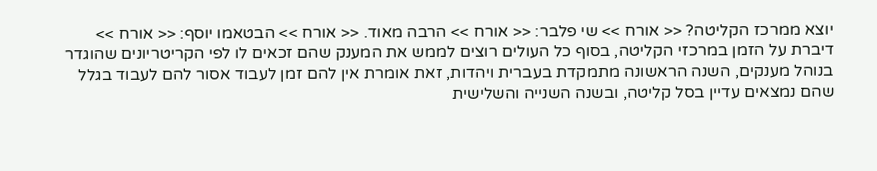יוצא ממרכז הקליטה? << אורח >> שי פלבר: << אורח >> הרבה מאוד. << אורח >> הבטאמו יוסף: << אורח >> דיברת על הזמן במרכזי הקליטה, בסוף כל העולים רוצים לממש את המענק שהם זכאים לו לפי הקריטריונים שהוגדר בנוהל מענקים, השנה הראשונה מתמקדת בעברית ויהדות, זאת אומרת אין להם זמן לעבוד אסור להם לעבוד בגלל שהם נמצאים עדיין בסל קליטה, ובשנה השנייה והשלישית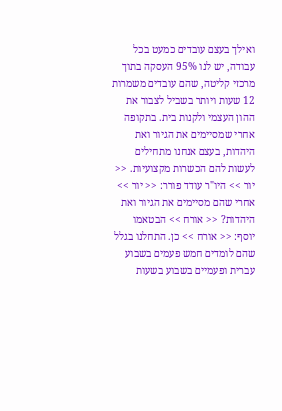ואילך בעצם עובדים כמעט בכל עבודה, יש לנו 95% העסקה בתוך מרכזי קליטה, שהם עובדים משמרות 12 שעות ויותר בשביל לצבור את ההון העצמי ולקנות בית. בתקופה אחרי שמסיימים את הגיור ואת היהדות, בעצם אנחנו מתחילים לעשות להם הכשרות מקצועיות. << יור >> היו"ר עודד פורר: << יור >> אחרי שהם מסיימים את הגיור ואת היהדות? << אורח >> הבטאמו יוסף: << אורח >> כן. התחלנו בגלל שהם לומדים חמש פעמים בשבוע עברית ופעמיים בשבוע בשעות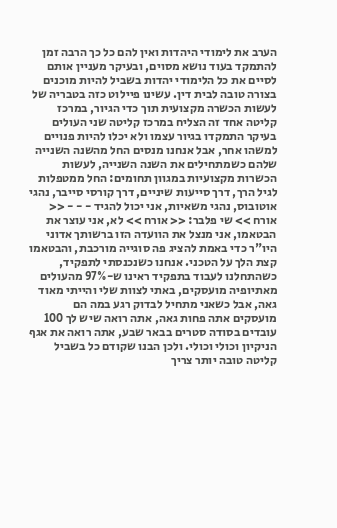הערב את לימודי היהדות ואין להם כל כך הרבה זמן להתמקד בעוד נושא מסוים, ובעיקר מעניין אותם לסיים את כל הלימודי יהדות בשביל להיות מוכנים בצורה טובה לבית דין. עשינו פיילוט כזה בטבריה של לעשות הכשרה מקצועית תוך כדי הגיור, במרכז קליטה אחד זה הצליח במרכז קליטה שני העולים בעיקר התמקדו בגיור עצמו ולא יכלו להיות פנויים למשהו אחר, אבל אנחנו מנסים החל מהשנה השנייה שלהם כשמתחילים את השנה השנייה, לעשות הכשרות מקצועיות במגוון תחומים: החל ממטפלות לגיל הרך, דרך סייעות שיניים, דרך קורסי סייבר, נהגי אוטובוס, נהגי משאיות, אני יכול להגיד - - - << אורח >> שי פלבר: << אורח >> לא, אני עוצר את הבטאמו, אני מנצל את הוועדה הזו ברשותך אדוני היו"ר כדי באמת להציג פה סוגייה מורכבת, והבטאמו קצת הלך על הטכני. אנחנו כשנכנסתי לתפקיד, כשהתחלנו לעבוד בתפקיד ראינו ש-97% מהעולים מאתיופיה מועסקים, באתי לצוות שלי והייתי מאוד גאה, אבל כשאני מתחיל לבדוק רגע במה הם מועסקים אתה פחות גאה, אתה רואה שיש לך 100 עובדים בסודה סטרים בבאר שבע, אתה רואה את אגף הניקיון וכולי וכולי. ולכן הבנו שקודם כל בשביל קליטה טובה יותר צריך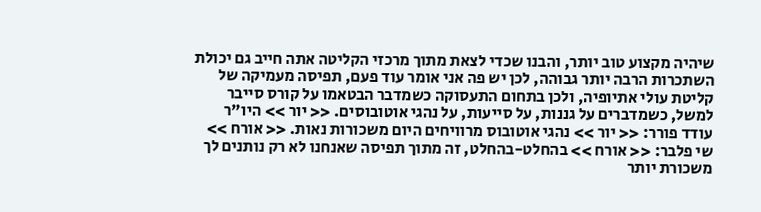שיהיה מקצוע טוב יותר, והבנו שכדי לצאת מתוך מרכזי הקליטה אתה חייב גם יכולת השתכרות הרבה יותר גבוהה, לכן יש פה אני אומר עוד פעם, תפיסה מעמיקה של קליטת עולי אתיופיה, ולכן בתחום התעסוקה כשמדבר הבטאמו על קורס סייבר למשל, כשמדברים על גננות, על סייעות, על נהגי אוטובוסים. << יור >> היו"ר עודד פורר: << יור >> נהגי אוטובוס מרוויחים היום משכורות נאות. << אורח >> שי פלבר: << אורח >> בהחלט-בהחלט, זה מתוך תפיסה שאנחנו לא רק נותנים לך משכורת יותר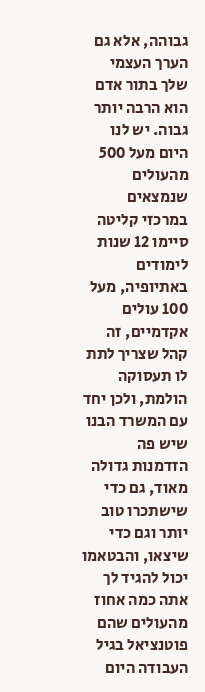גבוהה, אלא גם הערך העצמי שלך בתור אדם הוא הרבה יותר גבוה. יש לנו היום מעל 500 מהעולים שנמצאים במרכזי קליטה סיימו 12 שנות לימודים באתיופיה, מעל 100 עולים אקדמיים, זה קהל שצריך לתת לו תעסוקה הולמת, ולכן יחד עם המשרד הבנו שיש פה הזדמנות גדולה מאוד, גם כדי שישתכרו טוב יותר וגם כדי שיצאו, והבטאמו יכול להגיד לך אתה כמה אחוז מהעולים שהם פוטנציאל בגיל העבודה היום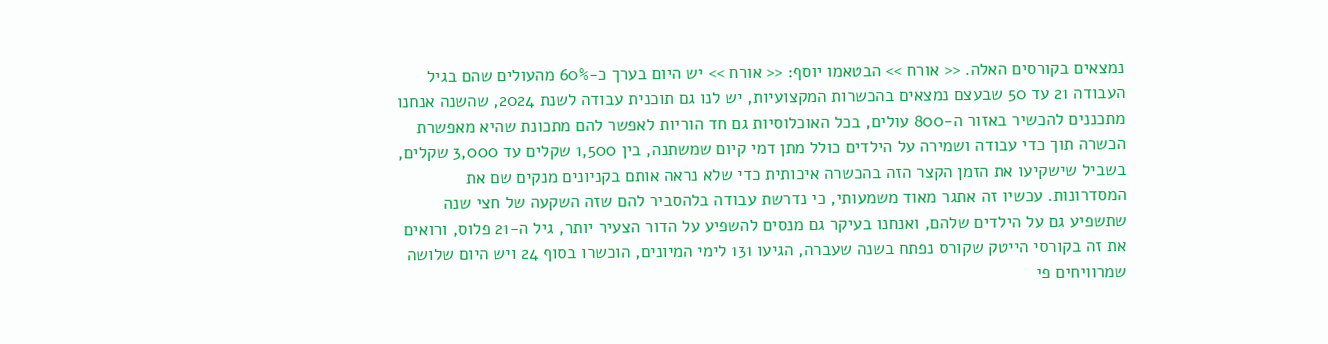נמצאים בקורסים האלה. << אורח >> הבטאמו יוסף: << אורח >> יש היום בערך כ-60% מהעולים שהם בגיל העבודה 21 עד 50 שבעצם נמצאים בהכשרות המקצועיות, יש לנו גם תוכנית עבודה לשנת 2024, שהשנה אנחנו מתכננים להכשיר באזור ה-800 עולים, בכל האוכלוסיות גם חד הוריות לאפשר להם מתכונת שהיא מאפשרת הכשרה תוך כדי עבודה ושמירה על הילדים כולל מתן דמי קיום שמשתנה, בין 1,500 שקלים עד 3,000 שקלים, בשביל שישקיעו את הזמן הקצר הזה בהכשרה איכותית כדי שלא נראה אותם בקניונים מנקים שם את המסדרונות. עכשיו זה אתגר מאוד משמעותי, כי נדרשת עבודה בלהסביר להם שזה השקעה של חצי שנה שתשפיע גם על הילדים שלהם, ואנחנו בעיקר גם מנסים להשפיע על הדור הצעיר יותר, גיל ה-21 פלוס, ורואים את זה בקורסי הייטק שקורס נפתח בשנה שעברה, הגיעו 131 לימי המיונים, הוכשרו בסוף 24 ויש היום שלושה שמרוויחים פי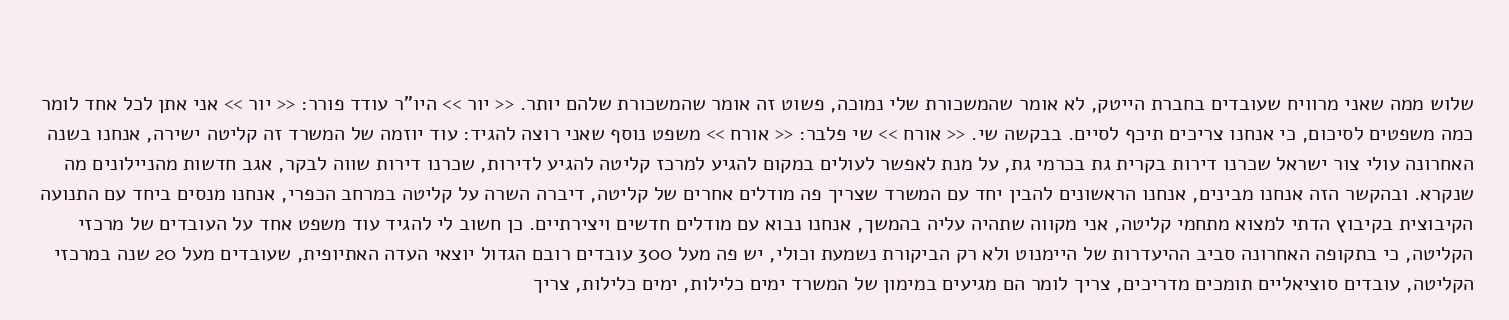שלוש ממה שאני מרוויח שעובדים בחברת הייטק, לא אומר שהמשכורת שלי נמוכה, פשוט זה אומר שהמשכורת שלהם יותר. << יור >> היו"ר עודד פורר: << יור >> אני אתן לכל אחד לומר כמה משפטים לסיכום, כי אנחנו צריכים תיכף לסיים. בבקשה שי. << אורח >> שי פלבר: << אורח >> משפט נוסף שאני רוצה להגיד: עוד יוזמה של המשרד זה קליטה ישירה, אנחנו בשנה האחרונה עולי צור ישראל שכרנו דירות בקרית גת בכרמי גת, על מנת לאפשר לעולים במקום להגיע למרכז קליטה להגיע לדירות, שכרנו דירות שווה לבקר, אגב חדשות מהניילונים מה שנקרא. ובהקשר הזה אנחנו מבינים, אנחנו הראשונים להבין יחד עם המשרד שצריך פה מודלים אחרים של קליטה, דיברה השרה על קליטה במרחב הכפרי, אנחנו מנסים ביחד עם התנועה הקיבוצית בקיבוץ הדתי למצוא מתחמי קליטה, אני מקווה שתהיה עליה בהמשך, אנחנו נבוא עם מודלים חדשים ויצירתיים. כן חשוב לי להגיד עוד משפט אחד על העובדים של מרכזי הקליטה, כי בתקופה האחרונה סביב ההיעדרות של היימנוט ולא רק הביקורת נשמעת וכולי, יש פה מעל 300 עובדים רובם הגדול יוצאי העדה האתיופית, שעובדים מעל 20 שנה במרכזי הקליטה, עובדים סוציאליים תומכים מדריכים, צריך לומר הם מגיעים במימון של המשרד ימים כלילות, ימים כלילות, צריך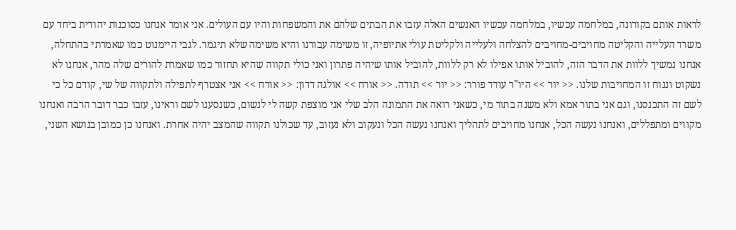לראות אותם בקורונה, במלחמה עכשיו, במלחמה עכשיו האנשים האלה עזבו את הבתים שלהם את והמשפחות והיו עם העולים. אני אומר אנחנו כסוכנות יהודית ביחד עם משרד העלייה והקליטה מחויבים-מחויבים להצלחה ולעלייה ולקליטת עולי אתיופיה, זו משימה עבורנו והיא משימה שלא תיגמר. לגבי היימנוט כמו שאמרתי בהתחלה, אנחנו נמשיך ללוות את הדבר הזה, להוביל אותו אפילו לא רק ללוות, להוביל אותו שיהיה פתרון ואני כולי תקווה שהיא תחזור כמו שאמרת להורים שלה מהר, אנחנו לא נשקוט וננוח זו המחויבות שלנו. << יור >> היו"ר עודד פורר: << יור >> תודה. << אורח >> אולגה דדון: << אורח >> אני אצטרף לתפילה ולתקווה של שי, קודם כל כי לשם זה התכנסנו, וגם אני בתור אמא ולא משנה בתור מי, כשאני רואה את התמונה הלב שלי אני מוצפת קשה לי לנשום, כשנסענו לשם וראינו, עזבו כבר דובר הרבה ואנחנו מקווים ומתפללים, ואנחנו נעשה הכל, אנחנו מחויבים לתהליך ואנחנו נעשה הכל ונעקוב ולא נעזוב, עד שכולנו תקווה שהמצב יהיה אחרת. ואנחנו כן כמובן בנושא השני,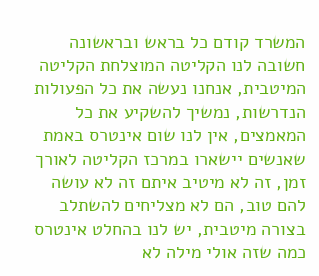המשרד קודם כל בראש ובראשונה חשובה לנו הקליטה המוצלחת הקליטה המיטבית, אנחנו נעשה את כל הפעולות הנדרשות, נמשיך להשקיע את כל המאמצים, אין לנו שום אינטרס באמת שאנשים יישארו במרכז הקליטה לאורך זמן, זה לא מיטיב איתם זה לא עושה להם טוב, הם לא מצליחים להשתלב בצורה מיטבית, יש לנו בהחלט אינטרס כמה שזה אולי מילה לא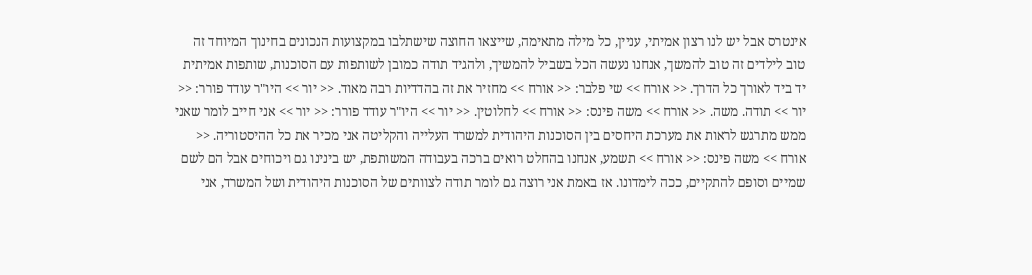אינטרס אבל יש לנו רצון אמיתי, עניין, כל מילה מתאימה, שייצאו החוצה שישתלבו במקצועות הנכונים בחינוך המיוחד זה טוב לילדים זה טוב להמשך, אנחנו נעשה הכל בשביל להמשיך, ולהגיד תודה כמובן לשותפות עם הסוכנות, שותפות אמיתית יד ביד לאורך כל הדרך. << אורח >> שי פלבר: << אורח >> מחזיר את זה בהדדיות רבה מאוד. << יור >> היו"ר עודד פורר: << יור >> תודה. משה. << אורח >> משה פינס: << אורח >> לחלוטין. << יור >> היו"ר עודד פורר: << יור >> אני חייב לומר שאני ממש מתרגש לראות את מערכת היחסים בין הסוכנות היהודית למשרד העלייה והקליטה אני מכיר את כל ההיסטוריה. << אורח >> משה פינס: << אורח >> תשמע, אנחנו בהחלט רואים ברכה בעבודה המשותפת, יש בינינו גם ויכוחים אבל הם לשם שמיים וסופם להתקיים, ככה לימדונו. אז באמת אני רוצה גם לומר תודה לצוותים של הסוכנות היהודית ושל המשרד, אני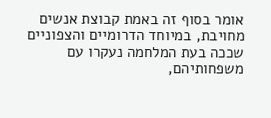אומר בסוף זה באמת קבוצת אנשים מחויבת, במיוחד הדרומיים והצפוניים שככה בעת המלחמה נעקרו עם משפחותיהם,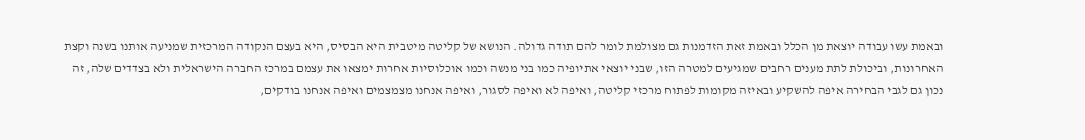ובאמת עשו עבודה יוצאת מן הכלל ובאמת זאת הזדמנות גם מצולמת לומר להם תודה גדולה. הנושא של קליטה מיטבית היא הבסיס, היא בעצם הנקודה המרכזית שמניעה אותנו בשנה וקצת האחרונות, וביכולת לתת מענים רחבים שמגיעים למטרה הזו, שבני יוצאי אתיופיה כמו בני מנשה וכמו אוכלוסיות אחרות ימצאו את עצמם במרכז החברה הישראלית ולא בצדדים שלה, זה נכון גם לגבי הבחירה איפה להשקיע ובאיזה מקומות לפתוח מרכזי קליטה, ואיפה לא ואיפה לסגור, ואיפה אנחנו מצמצמים ואיפה אנחנו בודקים,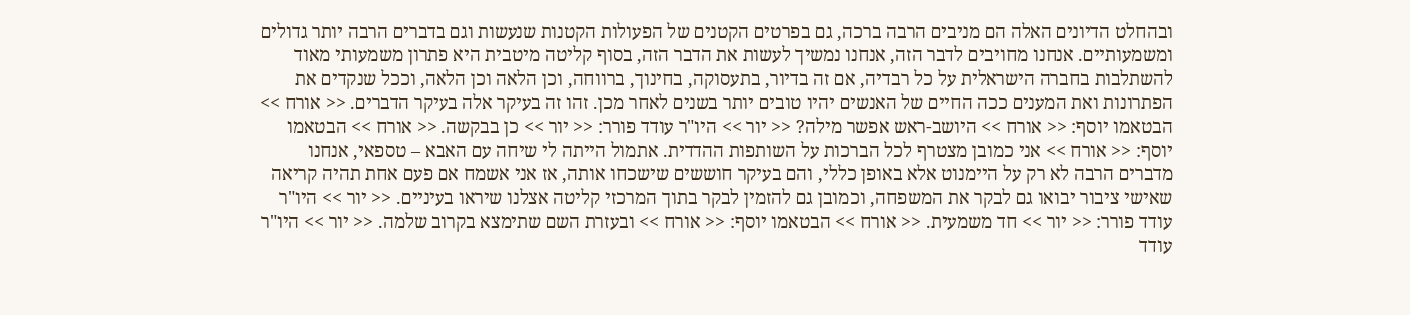ובהחלט הדיונים האלה הם מניבים הרבה ברכה, גם בפרטים הקטנים של הפעולות הקטנות שנעשות וגם בדברים הרבה יותר גדולים ומשמעותיים. אנחנו מחויבים לדבר הזה, אנחנו נמשיך לעשות את הדבר הזה, בסוף קליטה מיטבית היא פתרון משמעותי מאוד להשתלבות בחברה הישראלית על כל רבדיה, אם זה בדיור, בתעסוקה, בחינוך, ברווחה, וכן הלאה וכן הלאה, וככל שנקדים את הפתרונות ואת המענים ככה החיים של האנשים יהיו טובים יותר בשנים לאחר מכן. זהו זה בעיקר אלה בעיקר הדברים. << אורח >> הבטאמו יוסף: << אורח >> היושב-ראש אפשר מילה? << יור >> היו"ר עודד פורר: << יור >> כן בבקשה. << אורח >> הבטאמו יוסף: << אורח >> אני כמובן מצטרף לכל הברכות על השותפות ההדדית. אתמול הייתה לי שיחה עם האבא – טספאי, אנחנו מדברים הרבה לא רק על היימנוט אלא באופן כללי, והם בעיקר חוששים שישכחו אותה, אז אני אשמח אם פעם אחת תהיה קריאה שאישי ציבור יבואו גם לבקר את המשפחה, וכמובן גם להזמין לבקר בתוך המרכזי קליטה אצלנו שיראו בעיניים. << יור >> היו"ר עודד פורר: << יור >> חד משמעית. << אורח >> הבטאמו יוסף: << אורח >> ובעזרת השם שתימצא בקרוב שלמה. << יור >> היו"ר עודד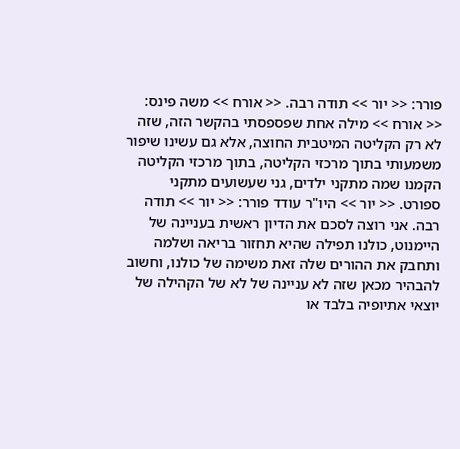פורר: << יור >> תודה רבה. << אורח >> משה פינס: << אורח >> מילה אחת שפספסתי בהקשר הזה, שזה לא רק הקליטה המיטבית החוצה, אלא גם עשינו שיפור משמעותי בתוך מרכזי הקליטה, בתוך מרכזי הקליטה הקמנו שמה מתקני ילדים, גני שעשועים מתקני ספורט. << יור >> היו"ר עודד פורר: << יור >> תודה רבה. אני רוצה לסכם את הדיון ראשית בעניינה של היימנוט, כולנו תפילה שהיא תחזור בריאה ושלמה ותחבק את ההורים שלה זאת משימה של כולנו, וחשוב להבהיר מכאן שזה לא עניינה של לא של הקהילה של יוצאי אתיופיה בלבד או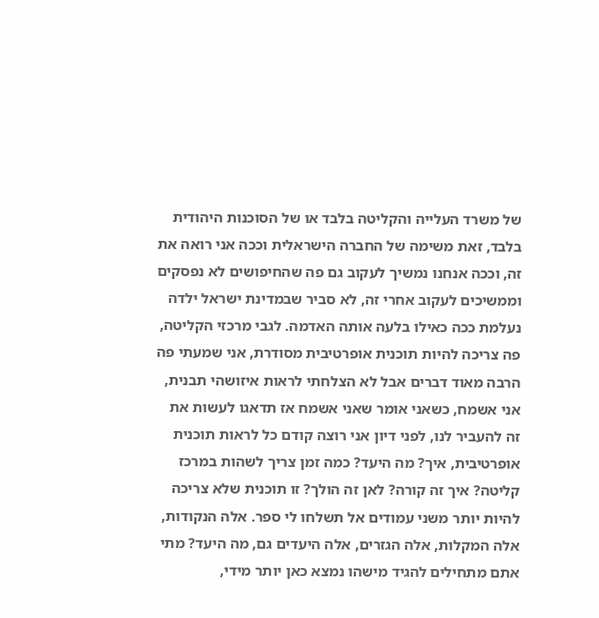של משרד העלייה והקליטה בלבד או של הסוכנות היהודית בלבד, זאת משימה של החברה הישראלית וככה אני רואה את זה, וככה אנחנו נמשיך לעקוב גם פה שהחיפושים לא נפסקים וממשיכים לעקוב אחרי זה, לא סביר שבמדינת ישראל ילדה נעלמת ככה כאילו בלעה אותה האדמה. לגבי מרכזי הקליטה, פה צריכה להיות תוכנית אופרטיבית מסודרת, אני שמעתי פה הרבה מאוד דברים אבל לא הצלחתי לראות איזושהי תבנית, אני אשמח, כשאני אומר שאני אשמח אז תדאגו לעשות את זה להעביר לנו, לפני דיון אני רוצה קודם כל לראות תוכנית אופרטיבית, איך? מה היעד? כמה זמן צריך לשהות במרכז קליטה? איך זה קורה? לאן זה הולך? זו תוכנית שלא צריכה להיות יותר משני עמודים אל תשלחו לי ספר. אלה הנקודות, אלה המקלות, אלה הגזרים, אלה היעדים גם, מה היעד? מתי אתם מתחילים להגיד מישהו נמצא כאן יותר מידי,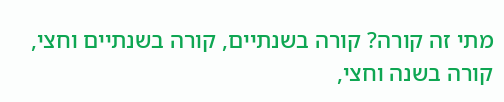מתי זה קורה? קורה בשנתיים, קורה בשנתיים וחצי, קורה בשנה וחצי,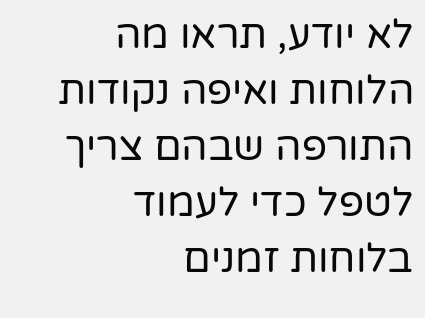לא יודע, תראו מה הלוחות ואיפה נקודות התורפה שבהם צריך לטפל כדי לעמוד בלוחות זמנים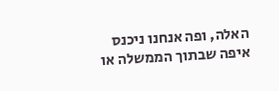האלה, ופה אנחנו ניכנס איפה שבתוך הממשלה או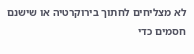לא מצליחים לחתוך בירוקרטיה או שישנם חסמים כדי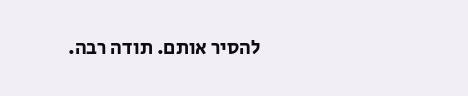להסיר אותם. תודה רבה.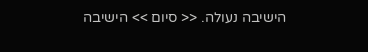הישיבה נעולה. << סיום >> הישיבה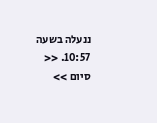ננעלה בשעה 10:57. << סיום >>